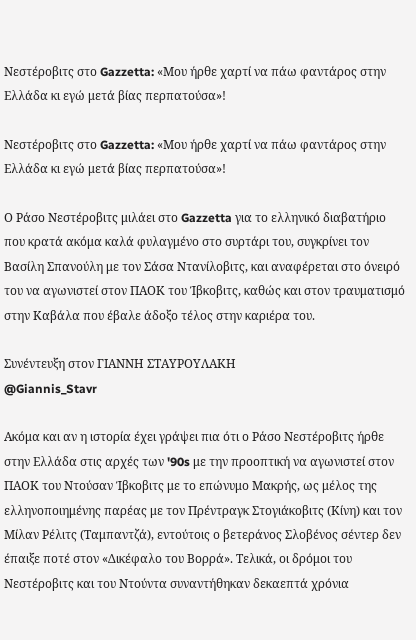Νεστέροβιτς στο Gazzetta: «Μου ήρθε χαρτί να πάω φαντάρος στην Ελλάδα κι εγώ μετά βίας περπατούσα»!

Νεστέροβιτς στο Gazzetta: «Μου ήρθε χαρτί να πάω φαντάρος στην Ελλάδα κι εγώ μετά βίας περπατούσα»!

Ο Ράσο Νεστέροβιτς μιλάει στο Gazzetta για το ελληνικό διαβατήριο που κρατά ακόμα καλά φυλαγμένο στο συρτάρι του, συγκρίνει τον Βασίλη Σπανούλη με τον Σάσα Ντανίλοβιτς, και αναφέρεται στο όνειρό του να αγωνιστεί στον ΠΑΟΚ του Ίβκοβιτς, καθώς και στον τραυματισμό στην Καβάλα που έβαλε άδοξο τέλος στην καριέρα του.

Συνέντευξη στον ΓΙΑΝΝΗ ΣΤΑΥΡΟΥΛΑΚΗ
@Giannis_Stavr

Ακόμα και αν η ιστορία έχει γράψει πια ότι ο Ράσο Νεστέροβιτς ήρθε στην Ελλάδα στις αρχές των '90s με την προοπτική να αγωνιστεί στον ΠΑΟΚ του Ντούσαν Ίβκοβιτς με το επώνυμο Μακρής, ως μέλος της ελληνοποιημένης παρέας με τον Πρέντραγκ Στογιάκοβιτς (Κίνη) και τον Μίλαν Ρέλιτς (Ταμπαντζά), εντούτοις ο βετεράνος Σλοβένος σέντερ δεν έπαιξε ποτέ στον «Δικέφαλο του Βορρά». Τελικά, οι δρόμοι του Νεστέροβιτς και του Ντούντα συναντήθηκαν δεκαεπτά χρόνια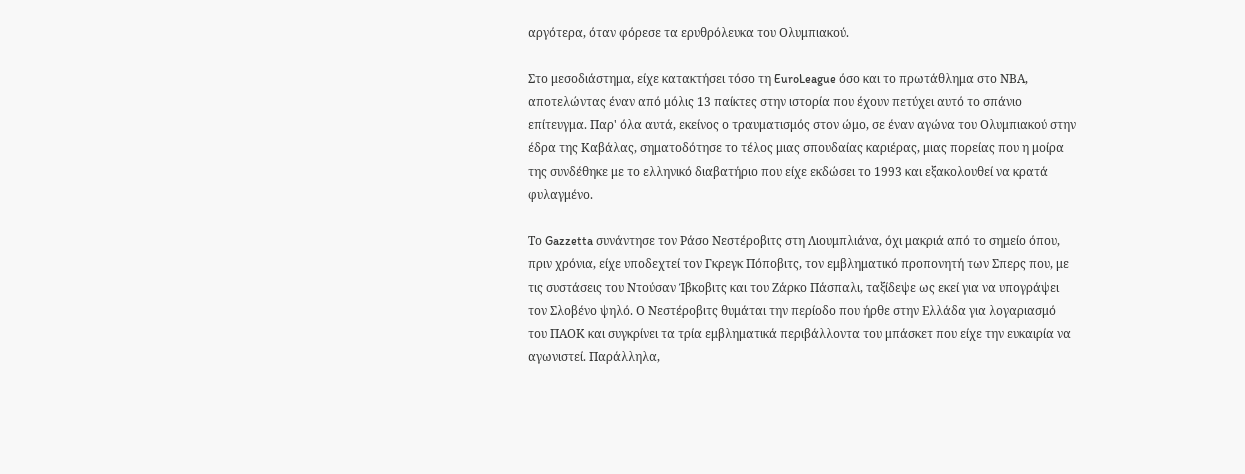αργότερα, όταν φόρεσε τα ερυθρόλευκα του Ολυμπιακού.

Στο μεσοδιάστημα, είχε κατακτήσει τόσο τη EuroLeague όσο και το πρωτάθλημα στο ΝΒΑ, αποτελώντας έναν από μόλις 13 παίκτες στην ιστορία που έχουν πετύχει αυτό το σπάνιο επίτευγμα. Παρ' όλα αυτά, εκείνος ο τραυματισμός στον ώμο, σε έναν αγώνα του Ολυμπιακού στην έδρα της Καβάλας, σηματοδότησε το τέλος μιας σπουδαίας καριέρας, μιας πορείας που η μοίρα της συνδέθηκε με το ελληνικό διαβατήριο που είχε εκδώσει το 1993 και εξακολουθεί να κρατά φυλαγμένο.

Το Gazzetta συνάντησε τον Ράσο Νεστέροβιτς στη Λιουμπλιάνα, όχι μακριά από το σημείο όπου, πριν χρόνια, είχε υποδεχτεί τον Γκρεγκ Πόποβιτς, τον εμβληματικό προπονητή των Σπερς που, με τις συστάσεις του Ντούσαν Ίβκοβιτς και του Ζάρκο Πάσπαλι, ταξίδεψε ως εκεί για να υπογράψει τον Σλοβένο ψηλό. Ο Νεστέροβιτς θυμάται την περίοδο που ήρθε στην Ελλάδα για λογαριασμό του ΠΑΟΚ και συγκρίνει τα τρία εμβληματικά περιβάλλοντα του μπάσκετ που είχε την ευκαιρία να αγωνιστεί. Παράλληλα,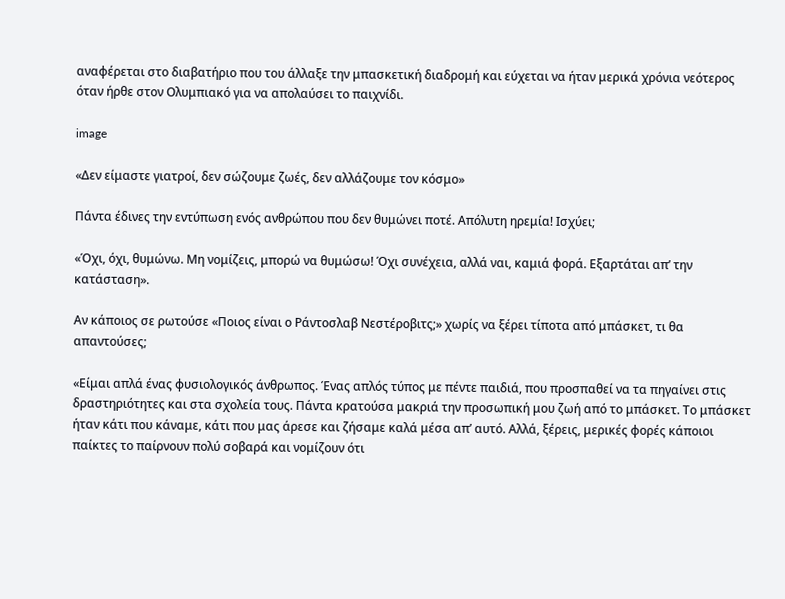αναφέρεται στο διαβατήριο που του άλλαξε την μπασκετική διαδρομή και εύχεται να ήταν μερικά χρόνια νεότερος όταν ήρθε στον Ολυμπιακό για να απολαύσει το παιχνίδι.

image

«Δεν είμαστε γιατροί, δεν σώζουμε ζωές, δεν αλλάζουμε τον κόσμο»

Πάντα έδινες την εντύπωση ενός ανθρώπου που δεν θυμώνει ποτέ. Απόλυτη ηρεμία! Ισχύει;

«Όχι, όχι, θυμώνω. Μη νομίζεις, μπορώ να θυμώσω! Όχι συνέχεια, αλλά ναι, καμιά φορά. Εξαρτάται απ’ την κατάσταση».

Αν κάποιος σε ρωτούσε «Ποιος είναι ο Ράντοσλαβ Νεστέροβιτς;» χωρίς να ξέρει τίποτα από μπάσκετ, τι θα απαντούσες;

«Είμαι απλά ένας φυσιολογικός άνθρωπος. Ένας απλός τύπος με πέντε παιδιά, που προσπαθεί να τα πηγαίνει στις δραστηριότητες και στα σχολεία τους. Πάντα κρατούσα μακριά την προσωπική μου ζωή από το μπάσκετ. Το μπάσκετ ήταν κάτι που κάναμε, κάτι που μας άρεσε και ζήσαμε καλά μέσα απ’ αυτό. Αλλά, ξέρεις, μερικές φορές κάποιοι παίκτες το παίρνουν πολύ σοβαρά και νομίζουν ότι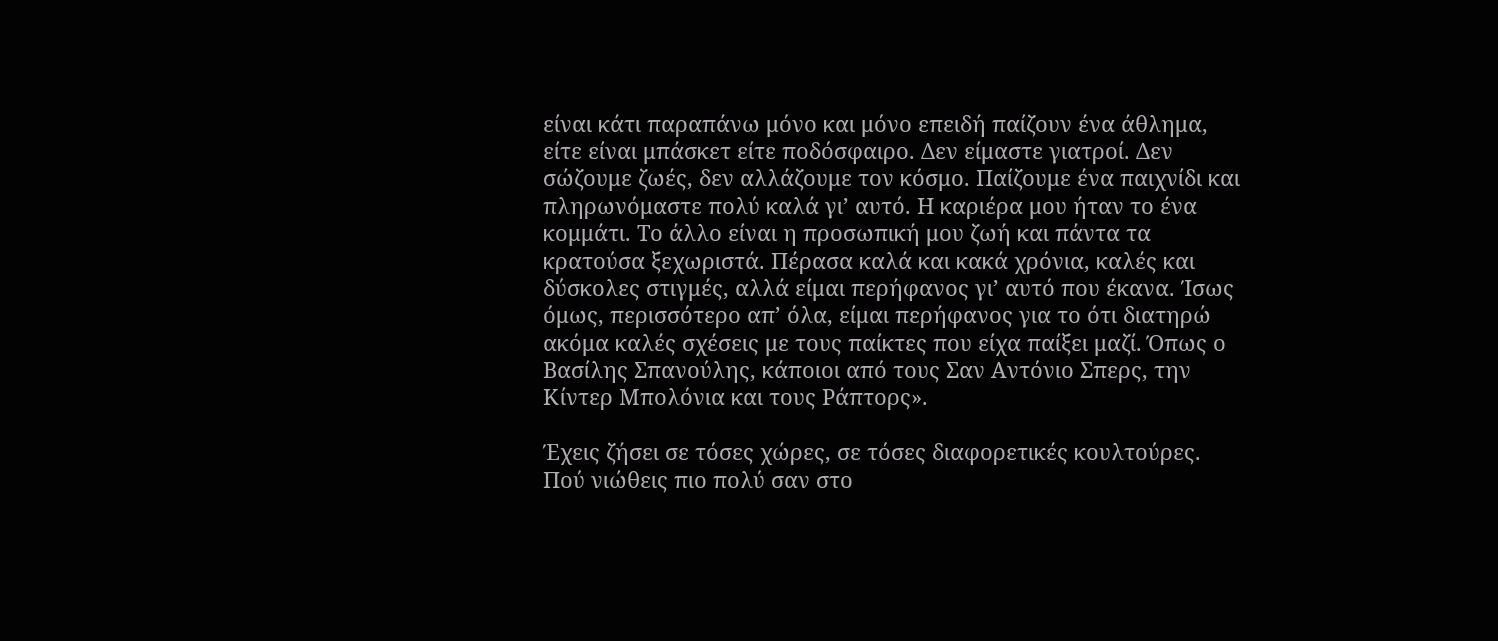είναι κάτι παραπάνω μόνο και μόνο επειδή παίζουν ένα άθλημα, είτε είναι μπάσκετ είτε ποδόσφαιρο. Δεν είμαστε γιατροί. Δεν σώζουμε ζωές, δεν αλλάζουμε τον κόσμο. Παίζουμε ένα παιχνίδι και πληρωνόμαστε πολύ καλά γι’ αυτό. Η καριέρα μου ήταν το ένα κομμάτι. Το άλλο είναι η προσωπική μου ζωή και πάντα τα κρατούσα ξεχωριστά. Πέρασα καλά και κακά χρόνια, καλές και δύσκολες στιγμές, αλλά είμαι περήφανος γι’ αυτό που έκανα. Ίσως όμως, περισσότερο απ’ όλα, είμαι περήφανος για το ότι διατηρώ ακόμα καλές σχέσεις με τους παίκτες που είχα παίξει μαζί. Όπως ο Βασίλης Σπανούλης, κάποιοι από τους Σαν Αντόνιο Σπερς, την Κίντερ Μπολόνια και τους Ράπτορς».

Έχεις ζήσει σε τόσες χώρες, σε τόσες διαφορετικές κουλτούρες. Πού νιώθεις πιο πολύ σαν στο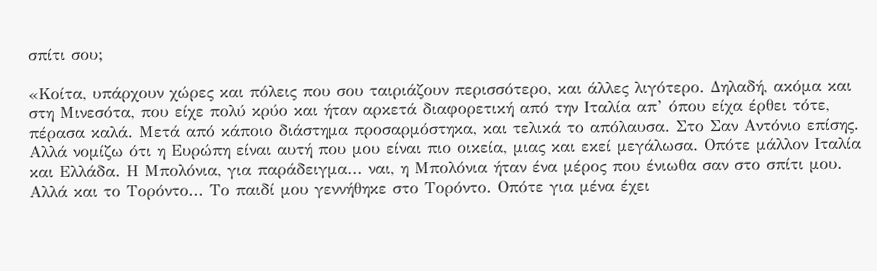σπίτι σου;

«Κοίτα, υπάρχουν χώρες και πόλεις που σου ταιριάζουν περισσότερο, και άλλες λιγότερο. Δηλαδή, ακόμα και στη Μινεσότα, που είχε πολύ κρύο και ήταν αρκετά διαφορετική από την Ιταλία απ’ όπου είχα έρθει τότε, πέρασα καλά. Μετά από κάποιο διάστημα προσαρμόστηκα, και τελικά το απόλαυσα. Στο Σαν Αντόνιο επίσης. Αλλά νομίζω ότι η Ευρώπη είναι αυτή που μου είναι πιο οικεία, μιας και εκεί μεγάλωσα. Οπότε μάλλον Ιταλία και Ελλάδα. Η Μπολόνια, για παράδειγμα... ναι, η Μπολόνια ήταν ένα μέρος που ένιωθα σαν στο σπίτι μου. Αλλά και το Τορόντο... Το παιδί μου γεννήθηκε στο Τορόντο. Οπότε για μένα έχει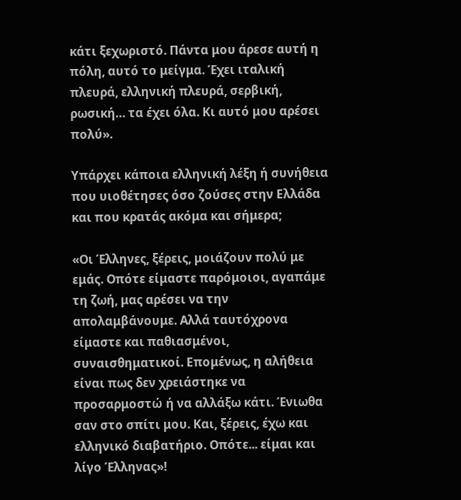κάτι ξεχωριστό. Πάντα μου άρεσε αυτή η πόλη, αυτό το μείγμα. Έχει ιταλική πλευρά, ελληνική πλευρά, σερβική, ρωσική… τα έχει όλα. Κι αυτό μου αρέσει πολύ».

Υπάρχει κάποια ελληνική λέξη ή συνήθεια που υιοθέτησες όσο ζούσες στην Ελλάδα και που κρατάς ακόμα και σήμερα;

«Οι Έλληνες, ξέρεις, μοιάζουν πολύ με εμάς. Οπότε είμαστε παρόμοιοι, αγαπάμε τη ζωή, μας αρέσει να την απολαμβάνουμε. Αλλά ταυτόχρονα είμαστε και παθιασμένοι, συναισθηματικοί. Επομένως, η αλήθεια είναι πως δεν χρειάστηκε να προσαρμοστώ ή να αλλάξω κάτι. Ένιωθα σαν στο σπίτι μου. Και, ξέρεις, έχω και ελληνικό διαβατήριο. Οπότε... είμαι και λίγο Έλληνας»!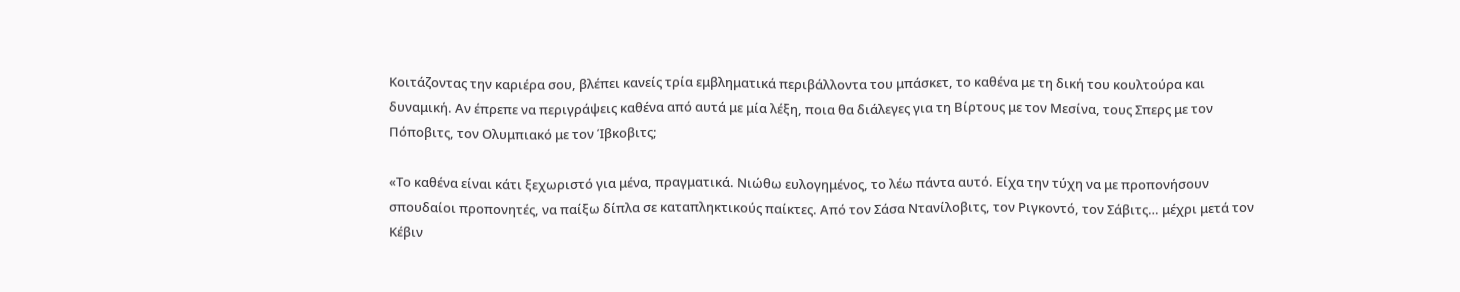Κοιτάζοντας την καριέρα σου, βλέπει κανείς τρία εμβληματικά περιβάλλοντα του μπάσκετ, το καθένα με τη δική του κουλτούρα και δυναμική. Αν έπρεπε να περιγράψεις καθένα από αυτά με μία λέξη, ποια θα διάλεγες για τη Βίρτους με τον Μεσίνα, τους Σπερς με τον Πόποβιτς, τον Ολυμπιακό με τον Ίβκοβιτς;

«Το καθένα είναι κάτι ξεχωριστό για μένα, πραγματικά. Νιώθω ευλογημένος, το λέω πάντα αυτό. Είχα την τύχη να με προπονήσουν σπουδαίοι προπονητές, να παίξω δίπλα σε καταπληκτικούς παίκτες. Από τον Σάσα Ντανίλοβιτς, τον Ριγκοντό, τον Σάβιτς… μέχρι μετά τον Κέβιν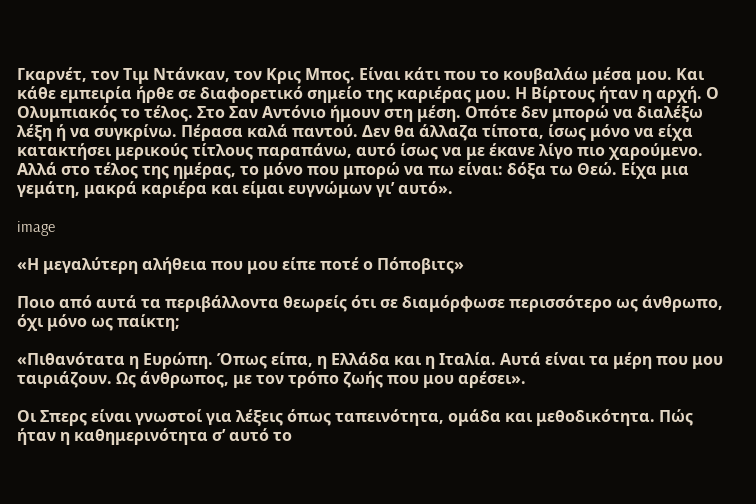Γκαρνέτ, τον Τιμ Ντάνκαν, τον Κρις Μπος. Είναι κάτι που το κουβαλάω μέσα μου. Και κάθε εμπειρία ήρθε σε διαφορετικό σημείο της καριέρας μου. Η Βίρτους ήταν η αρχή. Ο Ολυμπιακός το τέλος. Στο Σαν Αντόνιο ήμουν στη μέση. Οπότε δεν μπορώ να διαλέξω λέξη ή να συγκρίνω. Πέρασα καλά παντού. Δεν θα άλλαζα τίποτα, ίσως μόνο να είχα κατακτήσει μερικούς τίτλους παραπάνω, αυτό ίσως να με έκανε λίγο πιο χαρούμενο. Αλλά στο τέλος της ημέρας, το μόνο που μπορώ να πω είναι: δόξα τω Θεώ. Είχα μια γεμάτη, μακρά καριέρα και είμαι ευγνώμων γι’ αυτό».

image

«Η μεγαλύτερη αλήθεια που μου είπε ποτέ ο Πόποβιτς»

Ποιο από αυτά τα περιβάλλοντα θεωρείς ότι σε διαμόρφωσε περισσότερο ως άνθρωπο, όχι μόνο ως παίκτη;

«Πιθανότατα η Ευρώπη. Όπως είπα, η Ελλάδα και η Ιταλία. Αυτά είναι τα μέρη που μου ταιριάζουν. Ως άνθρωπος, με τον τρόπο ζωής που μου αρέσει».

Οι Σπερς είναι γνωστοί για λέξεις όπως ταπεινότητα, ομάδα και μεθοδικότητα. Πώς ήταν η καθημερινότητα σ’ αυτό το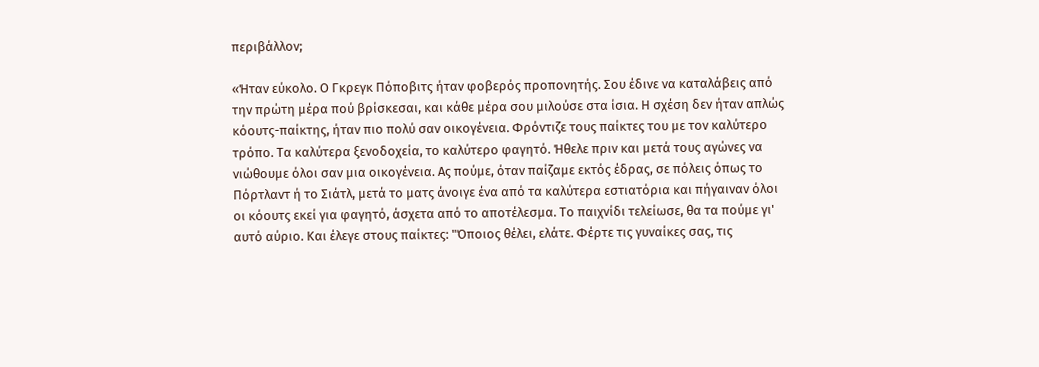περιβάλλον;

«Ήταν εύκολο. Ο Γκρεγκ Πόποβιτς ήταν φοβερός προπονητής. Σου έδινε να καταλάβεις από την πρώτη μέρα πού βρίσκεσαι, και κάθε μέρα σου μιλούσε στα ίσια. Η σχέση δεν ήταν απλώς κόουτς-παίκτης, ήταν πιο πολύ σαν οικογένεια. Φρόντιζε τους παίκτες του με τον καλύτερο τρόπο. Τα καλύτερα ξενοδοχεία, το καλύτερο φαγητό. Ήθελε πριν και μετά τους αγώνες να νιώθουμε όλοι σαν μια οικογένεια. Ας πούμε, όταν παίζαμε εκτός έδρας, σε πόλεις όπως το Πόρτλαντ ή το Σιάτλ, μετά το ματς άνοιγε ένα από τα καλύτερα εστιατόρια και πήγαιναν όλοι οι κόουτς εκεί για φαγητό, άσχετα από το αποτέλεσμα. Το παιχνίδι τελείωσε, θα τα πούμε γι' αυτό αύριο. Και έλεγε στους παίκτες: "Όποιος θέλει, ελάτε. Φέρτε τις γυναίκες σας, τις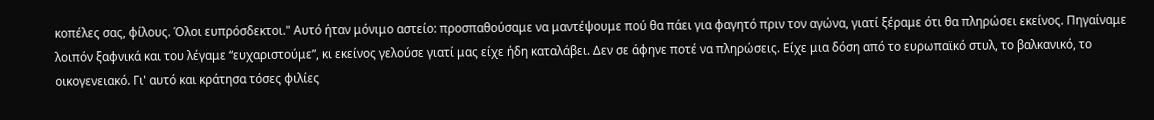κοπέλες σας, φίλους. Όλοι ευπρόσδεκτοι." Αυτό ήταν μόνιμο αστείο: προσπαθούσαμε να μαντέψουμε πού θα πάει για φαγητό πριν τον αγώνα, γιατί ξέραμε ότι θα πληρώσει εκείνος. Πηγαίναμε λοιπόν ξαφνικά και του λέγαμε “ευχαριστούμε”, κι εκείνος γελούσε γιατί μας είχε ήδη καταλάβει. Δεν σε άφηνε ποτέ να πληρώσεις. Είχε μια δόση από το ευρωπαϊκό στυλ, το βαλκανικό, το οικογενειακό. Γι' αυτό και κράτησα τόσες φιλίες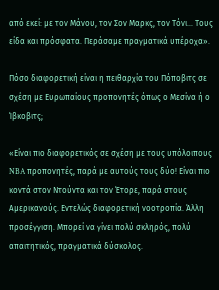από εκεί: με τον Μάνου, τον Σον Μαρκς, τον Τόνι... Τους είδα και πρόσφατα. Περάσαμε πραγματικά υπέροχα».

Πόσο διαφορετική είναι η πειθαρχία του Πόποβιτς σε σχέση με Ευρωπαίους προπονητές όπως ο Μεσίνα ή ο Ίβκοβιτς;

«Είναι πιο διαφορετικός σε σχέση με τους υπόλοιπους NBA προπονητές, παρά με αυτούς τους δύο! Είναι πιο κοντά στον Ντούντα και τον Έτορε, παρά στους Αμερικανούς. Εντελώς διαφορετική νοοτροπία. Άλλη προσέγγιση. Μπορεί να γίνει πολύ σκληρός, πολύ απαιτητικός, πραγματικά δύσκολος.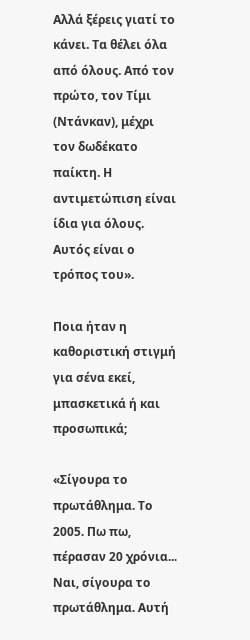Αλλά ξέρεις γιατί το κάνει. Τα θέλει όλα από όλους. Από τον πρώτο, τον Τίμι (Ντάνκαν), μέχρι τον δωδέκατο παίκτη. Η αντιμετώπιση είναι ίδια για όλους. Αυτός είναι ο τρόπος του».

Ποια ήταν η καθοριστική στιγμή για σένα εκεί, μπασκετικά ή και προσωπικά;

«Σίγουρα το πρωτάθλημα. Το 2005. Πω πω, πέρασαν 20 χρόνια... Ναι, σίγουρα το πρωτάθλημα. Αυτή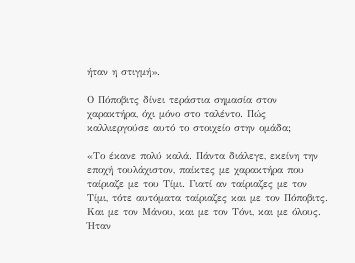ήταν η στιγμή».

Ο Πόποβιτς δίνει τεράστια σημασία στον χαρακτήρα, όχι μόνο στο ταλέντο. Πώς καλλιεργούσε αυτό το στοιχείο στην ομάδα;

«Το έκανε πολύ καλά. Πάντα διάλεγε, εκείνη την εποχή τουλάχιστον, παίκτες με χαρακτήρα που ταίριαζε με του Τίμι. Γιατί αν ταίριαζες με τον Τίμι, τότε αυτόματα ταίριαζες και με τον Πόποβιτς. Και με τον Μάνου, και με τον Τόνι, και με όλους. Ήταν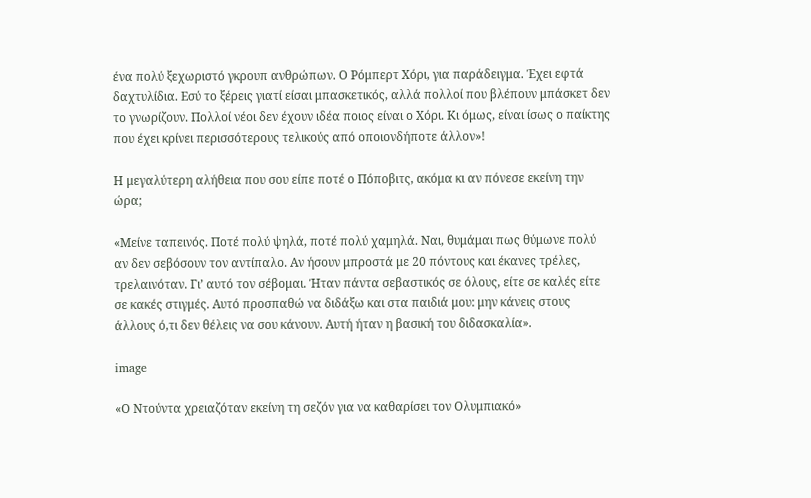ένα πολύ ξεχωριστό γκρουπ ανθρώπων. Ο Ρόμπερτ Χόρι, για παράδειγμα. Έχει εφτά δαχτυλίδια. Εσύ το ξέρεις γιατί είσαι μπασκετικός, αλλά πολλοί που βλέπουν μπάσκετ δεν το γνωρίζουν. Πολλοί νέοι δεν έχουν ιδέα ποιος είναι ο Χόρι. Κι όμως, είναι ίσως ο παίκτης που έχει κρίνει περισσότερους τελικούς από οποιονδήποτε άλλον»!

Η μεγαλύτερη αλήθεια που σου είπε ποτέ ο Πόποβιτς, ακόμα κι αν πόνεσε εκείνη την ώρα;

«Μείνε ταπεινός. Ποτέ πολύ ψηλά, ποτέ πολύ χαμηλά. Ναι, θυμάμαι πως θύμωνε πολύ αν δεν σεβόσουν τον αντίπαλο. Αν ήσουν μπροστά με 20 πόντους και έκανες τρέλες, τρελαινόταν. Γι’ αυτό τον σέβομαι. Ήταν πάντα σεβαστικός σε όλους, είτε σε καλές είτε σε κακές στιγμές. Αυτό προσπαθώ να διδάξω και στα παιδιά μου: μην κάνεις στους άλλους ό,τι δεν θέλεις να σου κάνουν. Αυτή ήταν η βασική του διδασκαλία».

image

«Ο Ντούντα χρειαζόταν εκείνη τη σεζόν για να καθαρίσει τον Ολυμπιακό»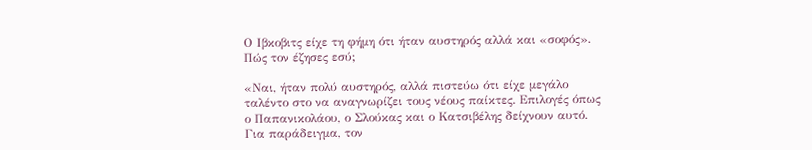Ο Ιβκοβιτς είχε τη φήμη ότι ήταν αυστηρός αλλά και «σοφός». Πώς τον έζησες εσύ;

«Ναι, ήταν πολύ αυστηρός, αλλά πιστεύω ότι είχε μεγάλο ταλέντο στο να αναγνωρίζει τους νέους παίκτες. Επιλογές όπως ο Παπανικολάου, ο Σλούκας και ο Κατσιβέλης δείχνουν αυτό. Για παράδειγμα, τον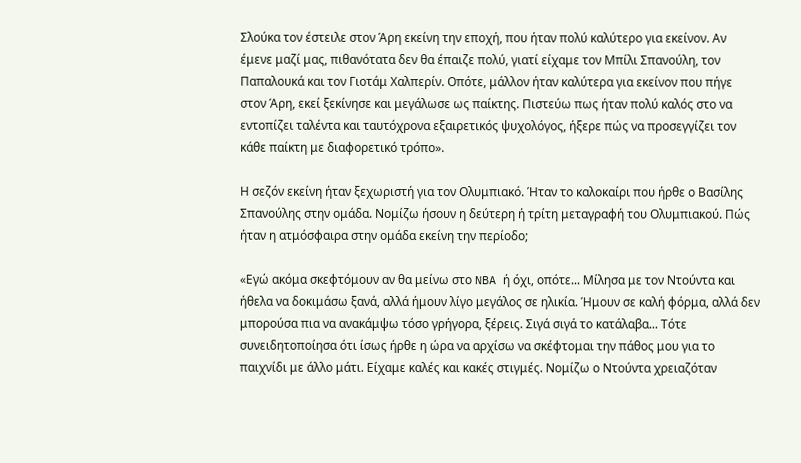Σλούκα τον έστειλε στον Άρη εκείνη την εποχή, που ήταν πολύ καλύτερο για εκείνον. Αν έμενε μαζί μας, πιθανότατα δεν θα έπαιζε πολύ, γιατί είχαμε τον Μπίλι Σπανούλη, τον Παπαλουκά και τον Γιοτάμ Χαλπερίν. Οπότε, μάλλον ήταν καλύτερα για εκείνον που πήγε στον Άρη, εκεί ξεκίνησε και μεγάλωσε ως παίκτης. Πιστεύω πως ήταν πολύ καλός στο να εντοπίζει ταλέντα και ταυτόχρονα εξαιρετικός ψυχολόγος, ήξερε πώς να προσεγγίζει τον κάθε παίκτη με διαφορετικό τρόπο».

Η σεζόν εκείνη ήταν ξεχωριστή για τον Ολυμπιακό. Ήταν το καλοκαίρι που ήρθε ο Βασίλης Σπανούλης στην ομάδα. Νομίζω ήσουν η δεύτερη ή τρίτη μεταγραφή του Ολυμπιακού. Πώς ήταν η ατμόσφαιρα στην ομάδα εκείνη την περίοδο;

«Εγώ ακόμα σκεφτόμουν αν θα μείνω στο NBA ή όχι, οπότε... Μίλησα με τον Ντούντα και ήθελα να δοκιμάσω ξανά, αλλά ήμουν λίγο μεγάλος σε ηλικία. Ήμουν σε καλή φόρμα, αλλά δεν μπορούσα πια να ανακάμψω τόσο γρήγορα, ξέρεις. Σιγά σιγά το κατάλαβα... Τότε συνειδητοποίησα ότι ίσως ήρθε η ώρα να αρχίσω να σκέφτομαι την πάθος μου για το παιχνίδι με άλλο μάτι. Είχαμε καλές και κακές στιγμές. Νομίζω ο Ντούντα χρειαζόταν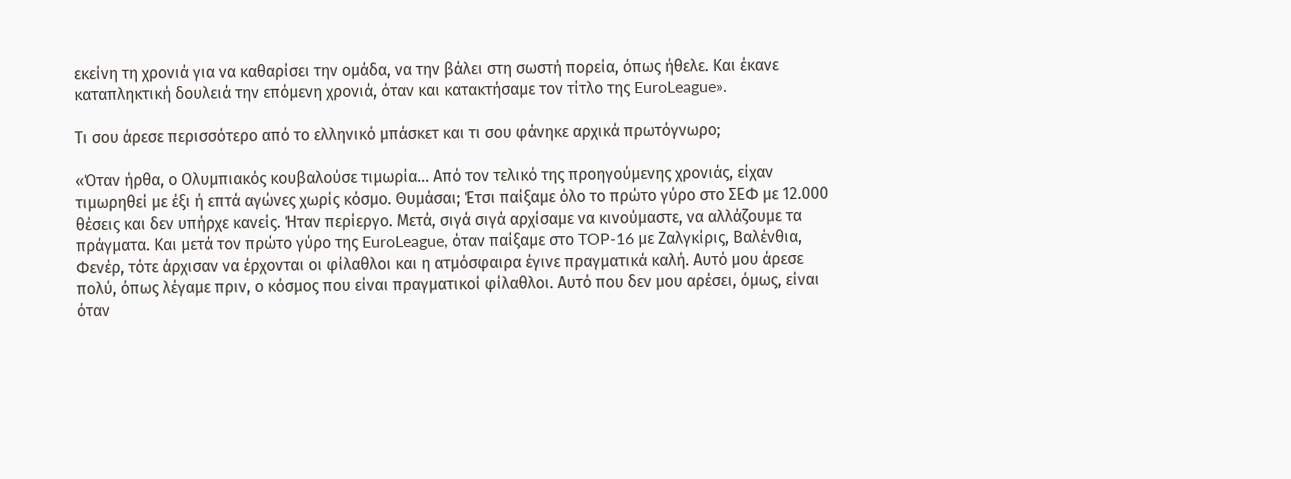εκείνη τη χρονιά για να καθαρίσει την ομάδα, να την βάλει στη σωστή πορεία, όπως ήθελε. Και έκανε καταπληκτική δουλειά την επόμενη χρονιά, όταν και κατακτήσαμε τον τίτλο της EuroLeague».

Τι σου άρεσε περισσότερο από το ελληνικό μπάσκετ και τι σου φάνηκε αρχικά πρωτόγνωρο;

«Όταν ήρθα, ο Ολυμπιακός κουβαλούσε τιμωρία… Από τον τελικό της προηγούμενης χρονιάς, είχαν τιμωρηθεί με έξι ή επτά αγώνες χωρίς κόσμο. Θυμάσαι; Έτσι παίξαμε όλο το πρώτο γύρο στο ΣΕΦ με 12.000 θέσεις και δεν υπήρχε κανείς. Ήταν περίεργο. Μετά, σιγά σιγά αρχίσαμε να κινούμαστε, να αλλάζουμε τα πράγματα. Και μετά τον πρώτο γύρο της EuroLeague, όταν παίξαμε στο TOP-16 με Ζαλγκίρις, Βαλένθια, Φενέρ, τότε άρχισαν να έρχονται οι φίλαθλοι και η ατμόσφαιρα έγινε πραγματικά καλή. Αυτό μου άρεσε πολύ, όπως λέγαμε πριν, ο κόσμος που είναι πραγματικοί φίλαθλοι. Αυτό που δεν μου αρέσει, όμως, είναι όταν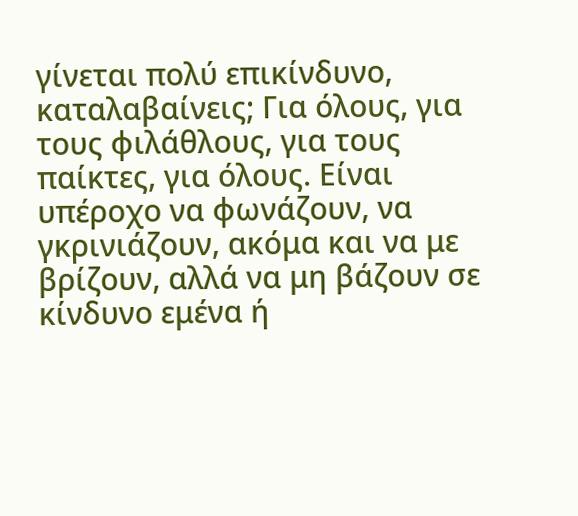γίνεται πολύ επικίνδυνο, καταλαβαίνεις; Για όλους, για τους φιλάθλους, για τους παίκτες, για όλους. Είναι υπέροχο να φωνάζουν, να γκρινιάζουν, ακόμα και να με βρίζουν, αλλά να μη βάζουν σε κίνδυνο εμένα ή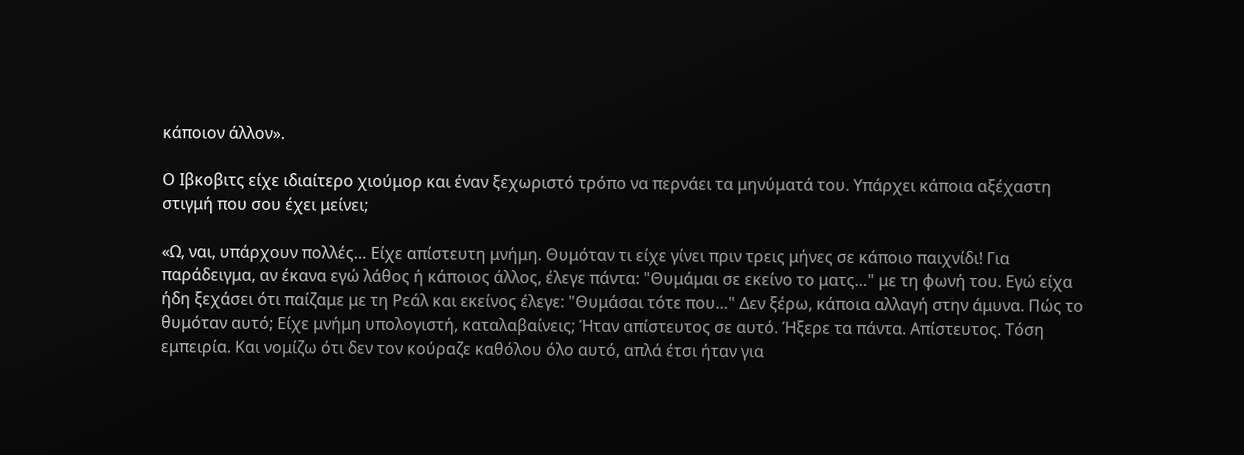κάποιον άλλον».

Ο Ιβκοβιτς είχε ιδιαίτερο χιούμορ και έναν ξεχωριστό τρόπο να περνάει τα μηνύματά του. Υπάρχει κάποια αξέχαστη στιγμή που σου έχει μείνει;

«Ω, ναι, υπάρχουν πολλές… Είχε απίστευτη μνήμη. Θυμόταν τι είχε γίνει πριν τρεις μήνες σε κάποιο παιχνίδι! Για παράδειγμα, αν έκανα εγώ λάθος ή κάποιος άλλος, έλεγε πάντα: "Θυμάμαι σε εκείνο το ματς…" με τη φωνή του. Εγώ είχα ήδη ξεχάσει ότι παίζαμε με τη Ρεάλ και εκείνος έλεγε: "Θυμάσαι τότε που…" Δεν ξέρω, κάποια αλλαγή στην άμυνα. Πώς το θυμόταν αυτό; Είχε μνήμη υπολογιστή, καταλαβαίνεις; Ήταν απίστευτος σε αυτό. Ήξερε τα πάντα. Απίστευτος. Τόση εμπειρία. Και νομίζω ότι δεν τον κούραζε καθόλου όλο αυτό, απλά έτσι ήταν για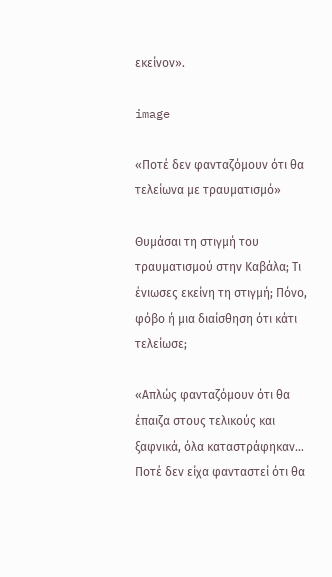εκείνον».

image

«Ποτέ δεν φανταζόμουν ότι θα τελείωνα με τραυματισμό»

Θυμάσαι τη στιγμή του τραυματισμού στην Καβάλα; Τι ένιωσες εκείνη τη στιγμή; Πόνο, φόβο ή μια διαίσθηση ότι κάτι τελείωσε;

«Απλώς φανταζόμουν ότι θα έπαιζα στους τελικούς και ξαφνικά, όλα καταστράφηκαν… Ποτέ δεν είχα φανταστεί ότι θα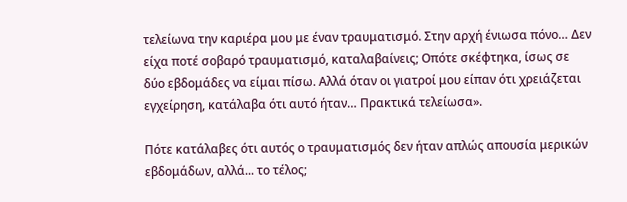τελείωνα την καριέρα μου με έναν τραυματισμό. Στην αρχή ένιωσα πόνο… Δεν είχα ποτέ σοβαρό τραυματισμό, καταλαβαίνεις; Οπότε σκέφτηκα, ίσως σε δύο εβδομάδες να είμαι πίσω. Αλλά όταν οι γιατροί μου είπαν ότι χρειάζεται εγχείρηση, κατάλαβα ότι αυτό ήταν… Πρακτικά τελείωσα».

Πότε κατάλαβες ότι αυτός ο τραυματισμός δεν ήταν απλώς απουσία μερικών εβδομάδων, αλλά... το τέλος;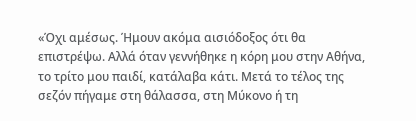«Όχι αμέσως. Ήμουν ακόμα αισιόδοξος ότι θα επιστρέψω. Αλλά όταν γεννήθηκε η κόρη μου στην Αθήνα, το τρίτο μου παιδί, κατάλαβα κάτι. Μετά το τέλος της σεζόν πήγαμε στη θάλασσα, στη Μύκονο ή τη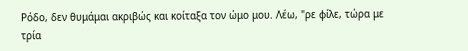Ρόδο, δεν θυμάμαι ακριβώς και κοίταξα τον ώμο μου. Λέω, "ρε φίλε, τώρα με τρία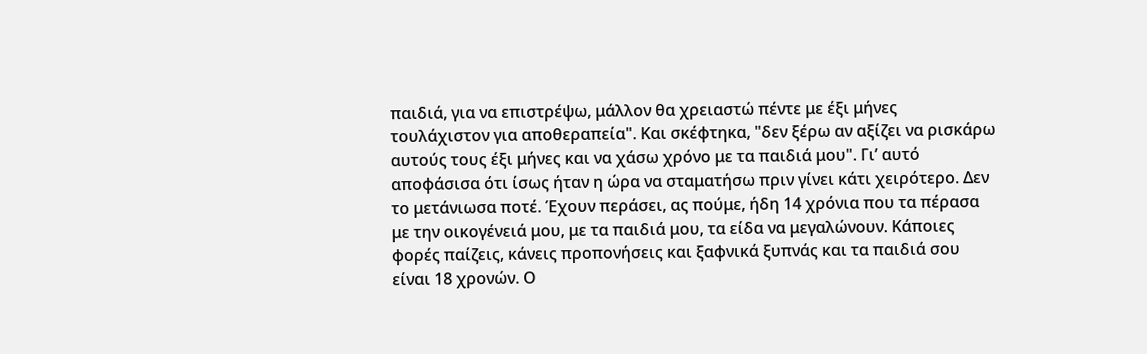παιδιά, για να επιστρέψω, μάλλον θα χρειαστώ πέντε με έξι μήνες τουλάχιστον για αποθεραπεία". Και σκέφτηκα, "δεν ξέρω αν αξίζει να ρισκάρω αυτούς τους έξι μήνες και να χάσω χρόνο με τα παιδιά μου". Γι’ αυτό αποφάσισα ότι ίσως ήταν η ώρα να σταματήσω πριν γίνει κάτι χειρότερο. Δεν το μετάνιωσα ποτέ. Έχουν περάσει, ας πούμε, ήδη 14 χρόνια που τα πέρασα με την οικογένειά μου, με τα παιδιά μου, τα είδα να μεγαλώνουν. Κάποιες φορές παίζεις, κάνεις προπονήσεις και ξαφνικά ξυπνάς και τα παιδιά σου είναι 18 χρονών. Ο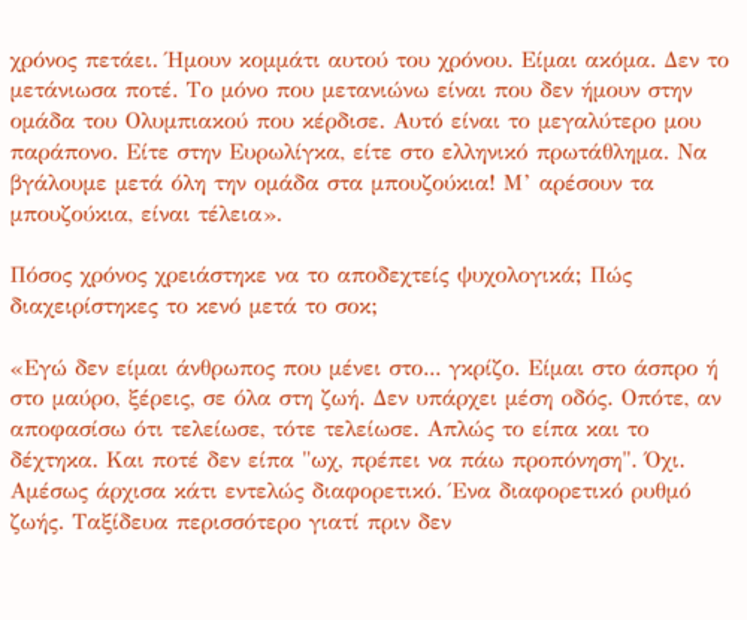χρόνος πετάει. Ήμουν κομμάτι αυτού του χρόνου. Είμαι ακόμα. Δεν το μετάνιωσα ποτέ. Το μόνο που μετανιώνω είναι που δεν ήμουν στην ομάδα του Ολυμπιακού που κέρδισε. Αυτό είναι το μεγαλύτερο μου παράπονο. Είτε στην Ευρωλίγκα, είτε στο ελληνικό πρωτάθλημα. Να βγάλουμε μετά όλη την ομάδα στα μπουζούκια! Μ’ αρέσουν τα μπουζούκια, είναι τέλεια».

Πόσος χρόνος χρειάστηκε να το αποδεχτείς ψυχολογικά; Πώς διαχειρίστηκες το κενό μετά το σοκ;

«Εγώ δεν είμαι άνθρωπος που μένει στο... γκρίζο. Είμαι στο άσπρο ή στο μαύρο, ξέρεις, σε όλα στη ζωή. Δεν υπάρχει μέση οδός. Οπότε, αν αποφασίσω ότι τελείωσε, τότε τελείωσε. Απλώς το είπα και το δέχτηκα. Και ποτέ δεν είπα "ωχ, πρέπει να πάω προπόνηση". Όχι. Αμέσως άρχισα κάτι εντελώς διαφορετικό. Ένα διαφορετικό ρυθμό ζωής. Ταξίδευα περισσότερο γιατί πριν δεν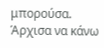μπορούσα. Άρχισα να κάνω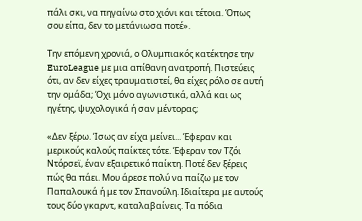πάλι σκι, να πηγαίνω στο χιόνι και τέτοια. Όπως σου είπα, δεν το μετάνιωσα ποτέ».

Την επόμενη χρονιά, ο Ολυμπιακός κατέκτησε την EuroLeague με μια απίθανη ανατροπή. Πιστεύεις ότι, αν δεν είχες τραυματιστεί, θα είχες ρόλο σε αυτή την ομάδα; Όχι μόνο αγωνιστικά, αλλά και ως ηγέτης, ψυχολογικά ή σαν μέντορας;

«Δεν ξέρω. Ίσως αν είχα μείνει... Έφεραν και μερικούς καλούς παίκτες τότε. Έφεραν τον Τζόι Ντόρσεϊ, έναν εξαιρετικό παίκτη. Ποτέ δεν ξέρεις πώς θα πάει. Μου άρεσε πολύ να παίζω με τον Παπαλουκά ή με τον Σπανούλη. Ιδιαίτερα με αυτούς τους δύο γκαρντ, καταλαβαίνεις. Τα πόδια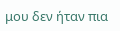μου δεν ήταν πια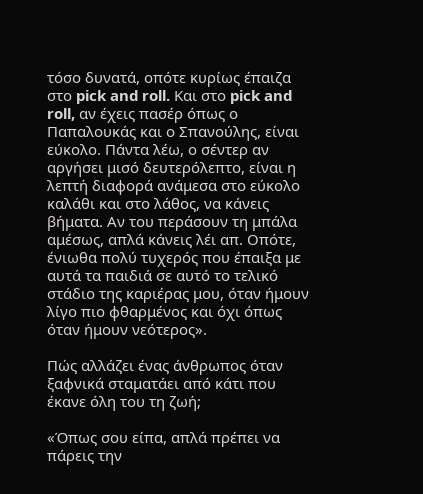τόσο δυνατά, οπότε κυρίως έπαιζα στο pick and roll. Και στο pick and roll, αν έχεις πασέρ όπως ο Παπαλουκάς και ο Σπανούλης, είναι εύκολο. Πάντα λέω, ο σέντερ αν αργήσει μισό δευτερόλεπτο, είναι η λεπτή διαφορά ανάμεσα στο εύκολο καλάθι και στο λάθος, να κάνεις βήματα. Αν του περάσουν τη μπάλα αμέσως, απλά κάνεις λέι απ. Οπότε, ένιωθα πολύ τυχερός που έπαιξα με αυτά τα παιδιά σε αυτό το τελικό στάδιο της καριέρας μου, όταν ήμουν λίγο πιο φθαρμένος και όχι όπως όταν ήμουν νεότερος».

Πώς αλλάζει ένας άνθρωπος όταν ξαφνικά σταματάει από κάτι που έκανε όλη του τη ζωή;

«Όπως σου είπα, απλά πρέπει να πάρεις την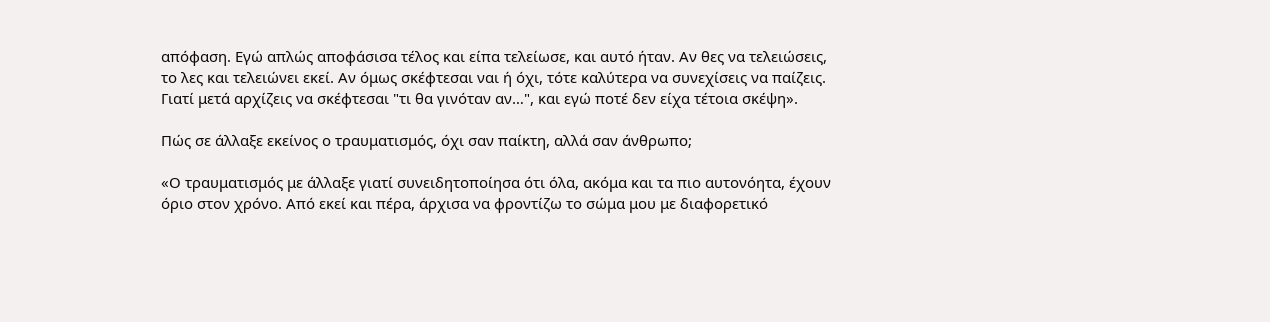απόφαση. Εγώ απλώς αποφάσισα τέλος και είπα τελείωσε, και αυτό ήταν. Αν θες να τελειώσεις, το λες και τελειώνει εκεί. Αν όμως σκέφτεσαι ναι ή όχι, τότε καλύτερα να συνεχίσεις να παίζεις. Γιατί μετά αρχίζεις να σκέφτεσαι "τι θα γινόταν αν…", και εγώ ποτέ δεν είχα τέτοια σκέψη».

Πώς σε άλλαξε εκείνος ο τραυματισμός, όχι σαν παίκτη, αλλά σαν άνθρωπο;

«Ο τραυματισμός με άλλαξε γιατί συνειδητοποίησα ότι όλα, ακόμα και τα πιο αυτονόητα, έχουν όριο στον χρόνο. Από εκεί και πέρα, άρχισα να φροντίζω το σώμα μου με διαφορετικό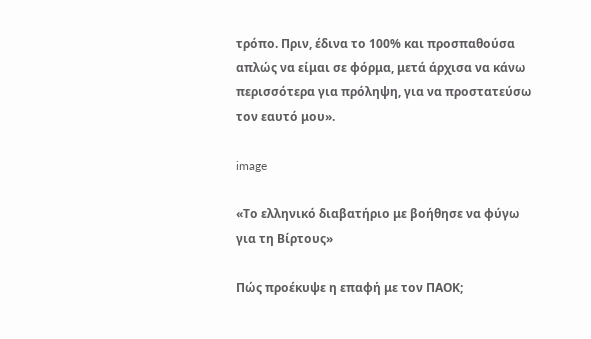τρόπο. Πριν, έδινα το 100% και προσπαθούσα απλώς να είμαι σε φόρμα, μετά άρχισα να κάνω περισσότερα για πρόληψη, για να προστατεύσω τον εαυτό μου».

image

«Το ελληνικό διαβατήριο με βοήθησε να φύγω για τη Βίρτους»

Πώς προέκυψε η επαφή με τον ΠΑΟΚ;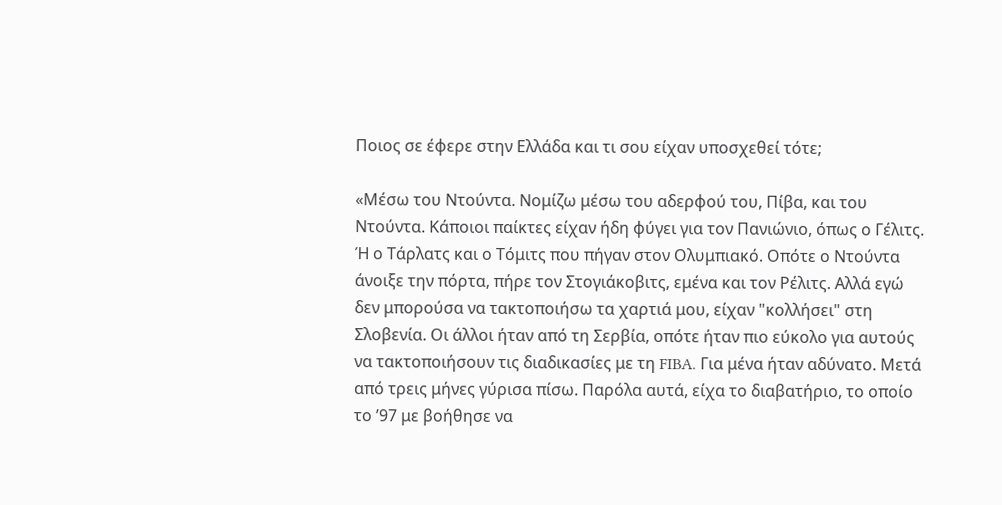Ποιος σε έφερε στην Ελλάδα και τι σου είχαν υποσχεθεί τότε;

«Μέσω του Ντούντα. Νομίζω μέσω του αδερφού του, Πίβα, και του Ντούντα. Κάποιοι παίκτες είχαν ήδη φύγει για τον Πανιώνιο, όπως ο Γέλιτς. Ή ο Τάρλατς και ο Τόμιτς που πήγαν στον Ολυμπιακό. Οπότε ο Ντούντα άνοιξε την πόρτα, πήρε τον Στογιάκοβιτς, εμένα και τον Ρέλιτς. Αλλά εγώ δεν μπορούσα να τακτοποιήσω τα χαρτιά μου, είχαν "κολλήσει" στη Σλοβενία. Οι άλλοι ήταν από τη Σερβία, οπότε ήταν πιο εύκολο για αυτούς να τακτοποιήσουν τις διαδικασίες με τη FIBA. Για μένα ήταν αδύνατο. Μετά από τρεις μήνες γύρισα πίσω. Παρόλα αυτά, είχα το διαβατήριο, το οποίο το ’97 με βοήθησε να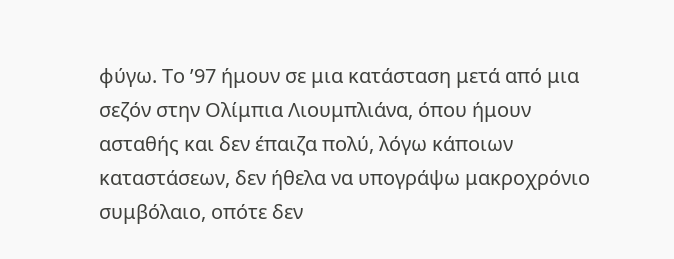φύγω. Το ’97 ήμουν σε μια κατάσταση μετά από μια σεζόν στην Ολίμπια Λιουμπλιάνα, όπου ήμουν ασταθής και δεν έπαιζα πολύ, λόγω κάποιων καταστάσεων, δεν ήθελα να υπογράψω μακροχρόνιο συμβόλαιο, οπότε δεν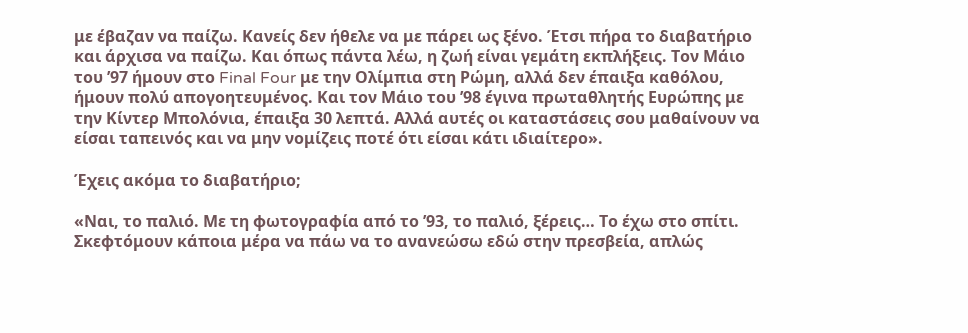με έβαζαν να παίζω. Κανείς δεν ήθελε να με πάρει ως ξένο. Έτσι πήρα το διαβατήριο και άρχισα να παίζω. Και όπως πάντα λέω, η ζωή είναι γεμάτη εκπλήξεις. Τον Μάιο του ’97 ήμουν στο Final Four με την Ολίμπια στη Ρώμη, αλλά δεν έπαιξα καθόλου, ήμουν πολύ απογοητευμένος. Και τον Μάιο του ’98 έγινα πρωταθλητής Ευρώπης με την Κίντερ Μπολόνια, έπαιξα 30 λεπτά. Αλλά αυτές οι καταστάσεις σου μαθαίνουν να είσαι ταπεινός και να μην νομίζεις ποτέ ότι είσαι κάτι ιδιαίτερο».

Έχεις ακόμα το διαβατήριο;

«Ναι, το παλιό. Με τη φωτογραφία από το ’93, το παλιό, ξέρεις… Το έχω στο σπίτι. Σκεφτόμουν κάποια μέρα να πάω να το ανανεώσω εδώ στην πρεσβεία, απλώς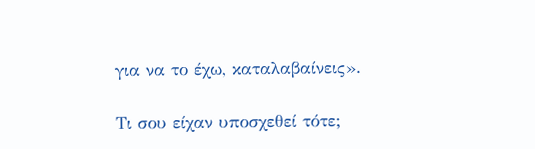για να το έχω, καταλαβαίνεις».

Τι σου είχαν υποσχεθεί τότε;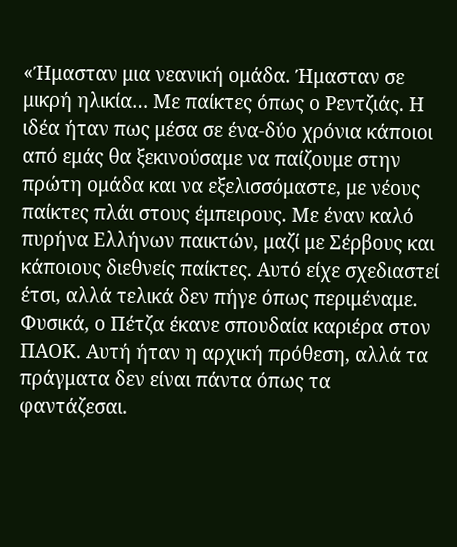«Ήμασταν μια νεανική ομάδα. Ήμασταν σε μικρή ηλικία… Με παίκτες όπως ο Ρεντζιάς. Η ιδέα ήταν πως μέσα σε ένα-δύο χρόνια κάποιοι από εμάς θα ξεκινούσαμε να παίζουμε στην πρώτη ομάδα και να εξελισσόμαστε, με νέους παίκτες πλάι στους έμπειρους. Με έναν καλό πυρήνα Ελλήνων παικτών, μαζί με Σέρβους και κάποιους διεθνείς παίκτες. Αυτό είχε σχεδιαστεί έτσι, αλλά τελικά δεν πήγε όπως περιμέναμε. Φυσικά, ο Πέτζα έκανε σπουδαία καριέρα στον ΠΑΟΚ. Αυτή ήταν η αρχική πρόθεση, αλλά τα πράγματα δεν είναι πάντα όπως τα φαντάζεσαι.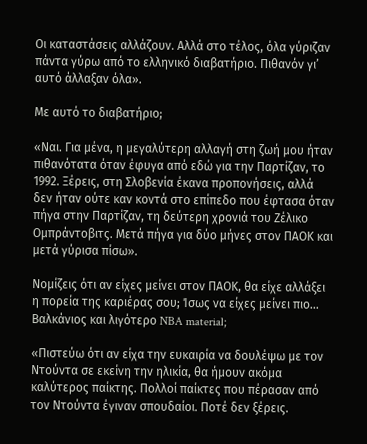Οι καταστάσεις αλλάζουν. Αλλά στο τέλος, όλα γύριζαν πάντα γύρω από το ελληνικό διαβατήριο. Πιθανόν γι’ αυτό άλλαξαν όλα».

Με αυτό το διαβατήριο;

«Ναι. Για μένα, η μεγαλύτερη αλλαγή στη ζωή μου ήταν πιθανότατα όταν έφυγα από εδώ για την Παρτίζαν, το 1992. Ξέρεις, στη Σλοβενία έκανα προπονήσεις, αλλά δεν ήταν ούτε καν κοντά στο επίπεδο που έφτασα όταν πήγα στην Παρτίζαν, τη δεύτερη χρονιά του Ζέλικο Ομπράντοβιτς. Μετά πήγα για δύο μήνες στον ΠΑΟΚ και μετά γύρισα πίσω».

Νομίζεις ότι αν είχες μείνει στον ΠΑΟΚ, θα είχε αλλάξει η πορεία της καριέρας σου; Ίσως να είχες μείνει πιο... Βαλκάνιος και λιγότερο NBA material;

«Πιστεύω ότι αν είχα την ευκαιρία να δουλέψω με τον Ντούντα σε εκείνη την ηλικία, θα ήμουν ακόμα καλύτερος παίκτης. Πολλοί παίκτες που πέρασαν από τον Ντούντα έγιναν σπουδαίοι. Ποτέ δεν ξέρεις.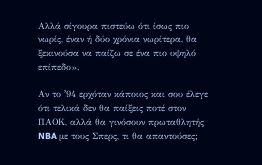Αλλά σίγουρα πιστεύω ότι ίσως πιο νωρίς, έναν ή δύο χρόνια νωρίτερα, θα ξεκινούσα να παίζω σε ένα πιο υψηλό επίπεδο».

Αν το ʼ94 ερχόταν κάποιος και σου έλεγε ότι τελικά δεν θα παίξεις ποτέ στον ΠΑΟΚ, αλλά θα γινόσουν πρωταθλητής NBA με τους Σπερς, τι θα απαντούσες;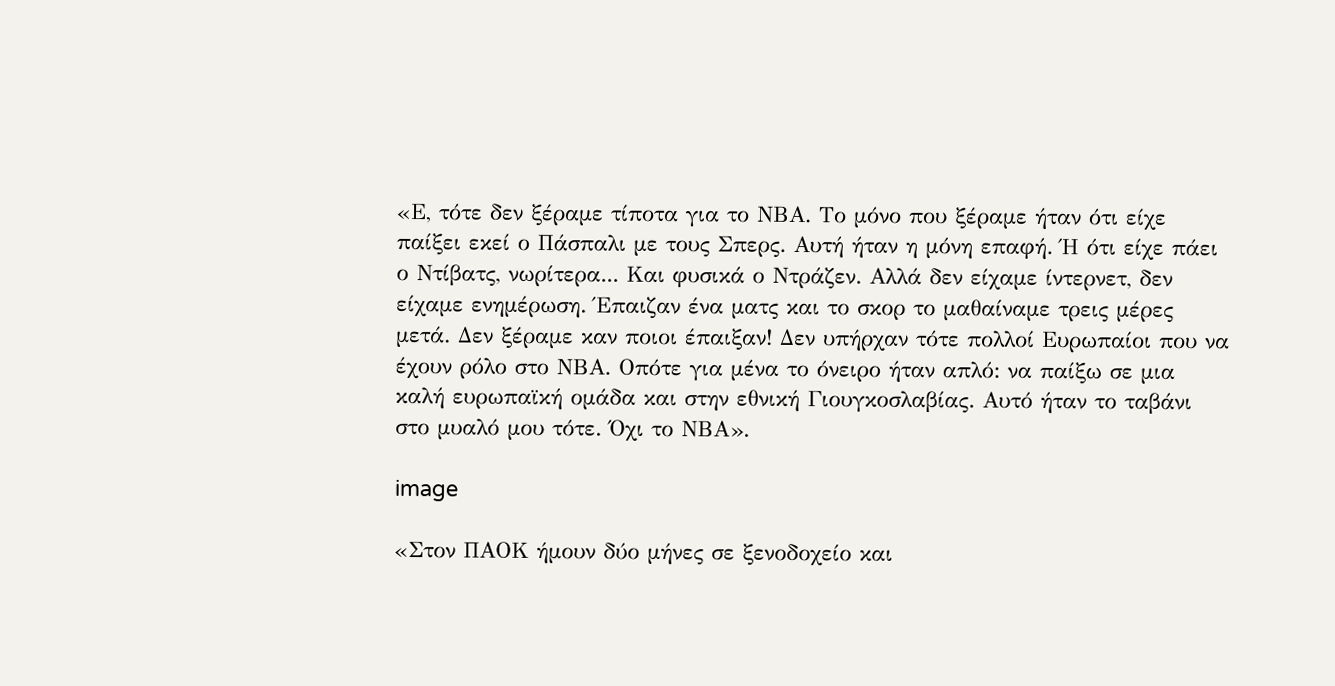«Ε, τότε δεν ξέραμε τίποτα για το ΝΒΑ. Το μόνο που ξέραμε ήταν ότι είχε παίξει εκεί ο Πάσπαλι με τους Σπερς. Αυτή ήταν η μόνη επαφή. Ή ότι είχε πάει ο Ντίβατς, νωρίτερα... Και φυσικά ο Ντράζεν. Αλλά δεν είχαμε ίντερνετ, δεν είχαμε ενημέρωση. Έπαιζαν ένα ματς και το σκορ το μαθαίναμε τρεις μέρες μετά. Δεν ξέραμε καν ποιοι έπαιξαν! Δεν υπήρχαν τότε πολλοί Ευρωπαίοι που να έχουν ρόλο στο ΝΒΑ. Οπότε για μένα το όνειρο ήταν απλό: να παίξω σε μια καλή ευρωπαϊκή ομάδα και στην εθνική Γιουγκοσλαβίας. Αυτό ήταν το ταβάνι στο μυαλό μου τότε. Όχι το ΝΒΑ».

image

«Στον ΠΑΟΚ ήμουν δύο μήνες σε ξενοδοχείο και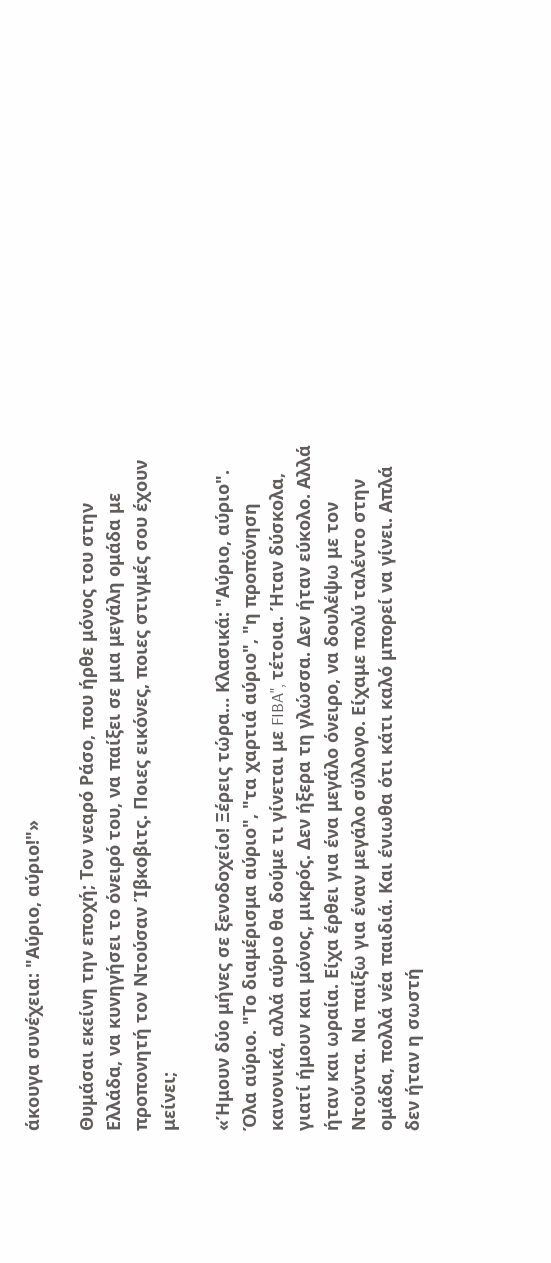άκουγα συνέχεια: "Αύριο, αύριο!"»

Θυμάσαι εκείνη την εποχή; Τον νεαρό Ράσο, που ήρθε μόνος του στην Ελλάδα, να κυνηγήσει το όνειρό του, να παίξει σε μια μεγάλη ομάδα με προπονητή τον Ντούσαν Ίβκοβιτς. Ποιες εικόνες, ποιες στιγμές σου έχουν μείνει;

«Ήμουν δύο μήνες σε ξενοδοχείο! Ξέρεις τώρα… Κλασικά: "Αύριο, αύριο". Όλα αύριο. "Το διαμέρισμα αύριο", "τα χαρτιά αύριο", "η προπόνηση κανονικά, αλλά αύριο θα δούμε τι γίνεται με FIBA", τέτοια. Ήταν δύσκολα, γιατί ήμουν και μόνος, μικρός. Δεν ήξερα τη γλώσσα. Δεν ήταν εύκολο. Αλλά ήταν και ωραία. Είχα έρθει για ένα μεγάλο όνειρο, να δουλέψω με τον Ντούντα. Να παίξω για έναν μεγάλο σύλλογο. Είχαμε πολύ ταλέντο στην ομάδα, πολλά νέα παιδιά. Και ένιωθα ότι κάτι καλό μπορεί να γίνει. Απλά δεν ήταν η σωστή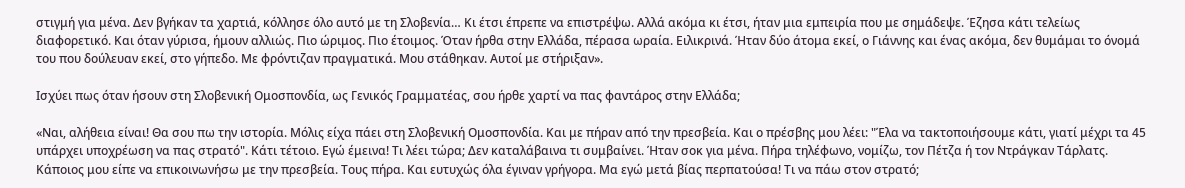στιγμή για μένα. Δεν βγήκαν τα χαρτιά, κόλλησε όλο αυτό με τη Σλοβενία… Κι έτσι έπρεπε να επιστρέψω. Αλλά ακόμα κι έτσι, ήταν μια εμπειρία που με σημάδεψε. Έζησα κάτι τελείως διαφορετικό. Και όταν γύρισα, ήμουν αλλιώς. Πιο ώριμος. Πιο έτοιμος. Όταν ήρθα στην Ελλάδα, πέρασα ωραία. Ειλικρινά. Ήταν δύο άτομα εκεί, ο Γιάννης και ένας ακόμα, δεν θυμάμαι το όνομά του που δούλευαν εκεί, στο γήπεδο. Με φρόντιζαν πραγματικά. Μου στάθηκαν. Αυτοί με στήριξαν».

Ισχύει πως όταν ήσουν στη Σλοβενική Ομοσπονδία, ως Γενικός Γραμματέας, σου ήρθε χαρτί να πας φαντάρος στην Ελλάδα;

«Ναι, αλήθεια είναι! Θα σου πω την ιστορία. Μόλις είχα πάει στη Σλοβενική Ομοσπονδία. Και με πήραν από την πρεσβεία. Και ο πρέσβης μου λέει: "Έλα να τακτοποιήσουμε κάτι, γιατί μέχρι τα 45 υπάρχει υποχρέωση να πας στρατό". Κάτι τέτοιο. Εγώ έμεινα! Τι λέει τώρα; Δεν καταλάβαινα τι συμβαίνει. Ήταν σοκ για μένα. Πήρα τηλέφωνο, νομίζω, τον Πέτζα ή τον Ντράγκαν Τάρλατς. Κάποιος μου είπε να επικοινωνήσω με την πρεσβεία. Τους πήρα. Και ευτυχώς όλα έγιναν γρήγορα. Μα εγώ μετά βίας περπατούσα! Τι να πάω στον στρατό;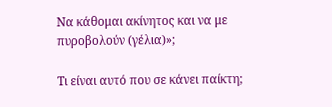Να κάθομαι ακίνητος και να με πυροβολούν (γέλια)»;

Τι είναι αυτό που σε κάνει παίκτη;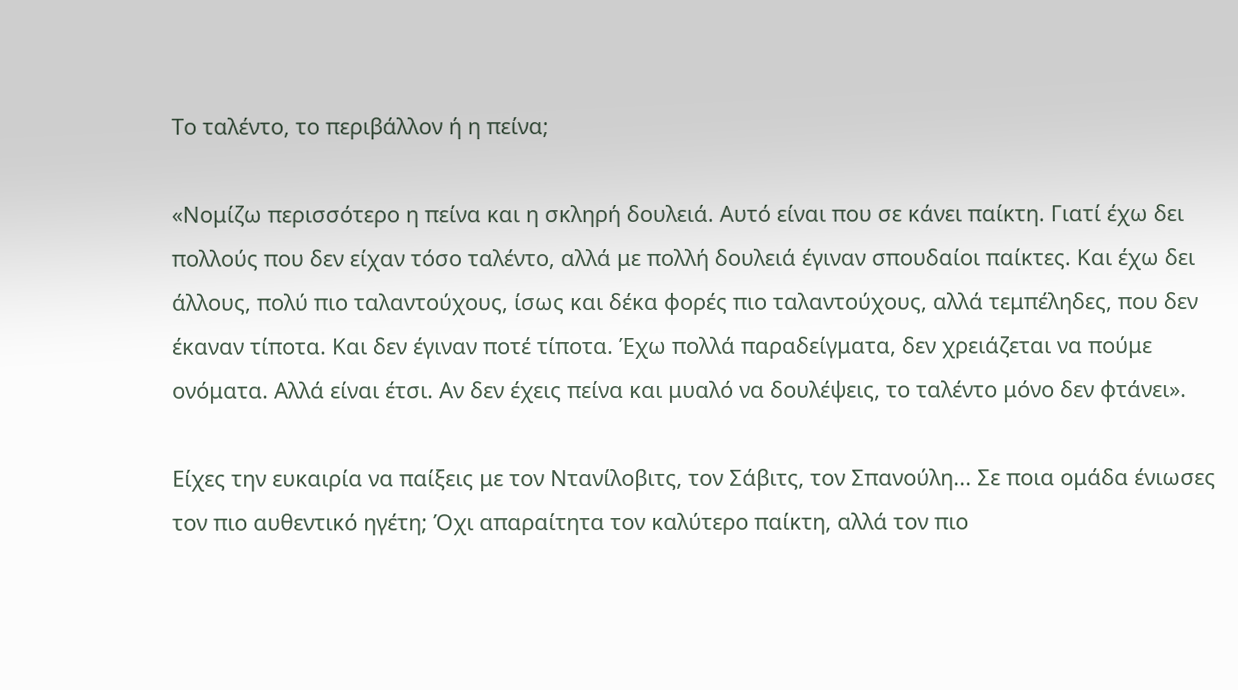Το ταλέντο, το περιβάλλον ή η πείνα;

«Νομίζω περισσότερο η πείνα και η σκληρή δουλειά. Αυτό είναι που σε κάνει παίκτη. Γιατί έχω δει πολλούς που δεν είχαν τόσο ταλέντο, αλλά με πολλή δουλειά έγιναν σπουδαίοι παίκτες. Και έχω δει άλλους, πολύ πιο ταλαντούχους, ίσως και δέκα φορές πιο ταλαντούχους, αλλά τεμπέληδες, που δεν έκαναν τίποτα. Και δεν έγιναν ποτέ τίποτα. Έχω πολλά παραδείγματα, δεν χρειάζεται να πούμε ονόματα. Αλλά είναι έτσι. Αν δεν έχεις πείνα και μυαλό να δουλέψεις, το ταλέντο μόνο δεν φτάνει».

Είχες την ευκαιρία να παίξεις με τον Ντανίλοβιτς, τον Σάβιτς, τον Σπανούλη... Σε ποια ομάδα ένιωσες τον πιο αυθεντικό ηγέτη; Όχι απαραίτητα τον καλύτερο παίκτη, αλλά τον πιο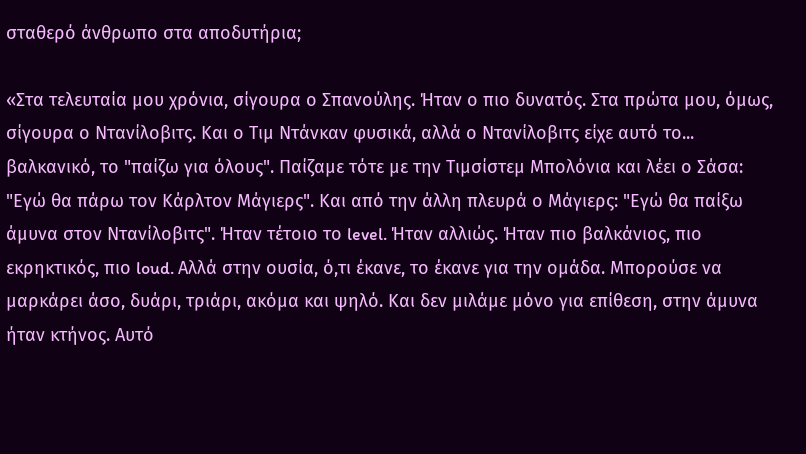σταθερό άνθρωπο στα αποδυτήρια;

«Στα τελευταία μου χρόνια, σίγουρα ο Σπανούλης. Ήταν ο πιο δυνατός. Στα πρώτα μου, όμως, σίγουρα ο Ντανίλοβιτς. Και ο Τιμ Ντάνκαν φυσικά, αλλά ο Ντανίλοβιτς είχε αυτό το... βαλκανικό, το "παίζω για όλους". Παίζαμε τότε με την Τιμσίστεμ Μπολόνια και λέει ο Σάσα: "Εγώ θα πάρω τον Κάρλτον Μάγιερς". Και από την άλλη πλευρά ο Μάγιερς: "Εγώ θα παίξω άμυνα στον Ντανίλοβιτς". Ήταν τέτοιο το level. Ήταν αλλιώς. Ήταν πιο βαλκάνιος, πιο εκρηκτικός, πιο loud. Αλλά στην ουσία, ό,τι έκανε, το έκανε για την ομάδα. Μπορούσε να μαρκάρει άσο, δυάρι, τριάρι, ακόμα και ψηλό. Και δεν μιλάμε μόνο για επίθεση, στην άμυνα ήταν κτήνος. Αυτό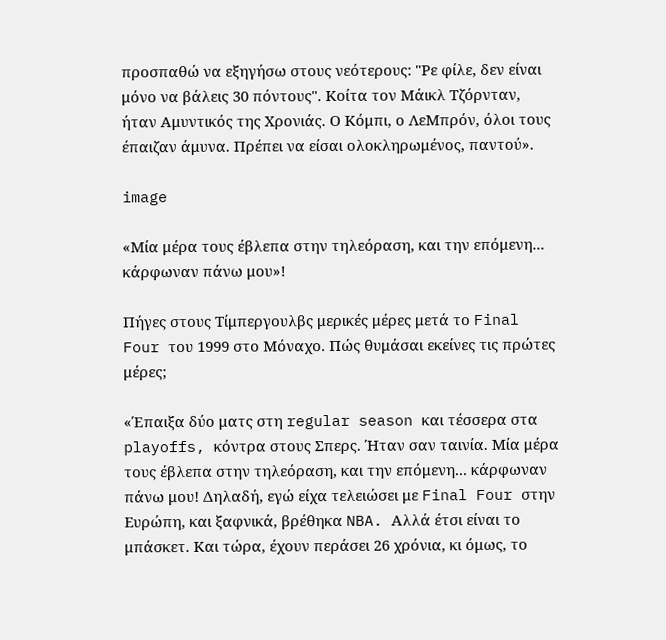προσπαθώ να εξηγήσω στους νεότερους: "Ρε φίλε, δεν είναι μόνο να βάλεις 30 πόντους". Κοίτα τον Μάικλ Τζόρνταν, ήταν Αμυντικός της Χρονιάς. Ο Κόμπι, ο ΛεΜπρόν, όλοι τους έπαιζαν άμυνα. Πρέπει να είσαι ολοκληρωμένος, παντού».

image

«Μία μέρα τους έβλεπα στην τηλεόραση, και την επόμενη... κάρφωναν πάνω μου»!

Πήγες στους Τίμπεργουλβς μερικές μέρες μετά το Final Four του 1999 στο Μόναχο. Πώς θυμάσαι εκείνες τις πρώτες μέρες;

«Έπαιξα δύο ματς στη regular season και τέσσερα στα playoffs, κόντρα στους Σπερς. Ήταν σαν ταινία. Μία μέρα τους έβλεπα στην τηλεόραση, και την επόμενη... κάρφωναν πάνω μου! Δηλαδή, εγώ είχα τελειώσει με Final Four στην Ευρώπη, και ξαφνικά, βρέθηκα NBA. Αλλά έτσι είναι το μπάσκετ. Και τώρα, έχουν περάσει 26 χρόνια, κι όμως, το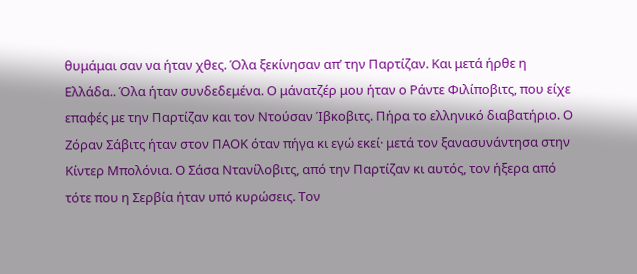θυμάμαι σαν να ήταν χθες. Όλα ξεκίνησαν απ’ την Παρτίζαν. Και μετά ήρθε η Ελλάδα.. Όλα ήταν συνδεδεμένα. Ο μάνατζέρ μου ήταν ο Ράντε Φιλίποβιτς, που είχε επαφές με την Παρτίζαν και τον Ντούσαν Ίβκοβιτς. Πήρα το ελληνικό διαβατήριο. Ο Ζόραν Σάβιτς ήταν στον ΠΑΟΚ όταν πήγα κι εγώ εκεί· μετά τον ξανασυνάντησα στην Κίντερ Μπολόνια. Ο Σάσα Ντανίλοβιτς, από την Παρτίζαν κι αυτός, τον ήξερα από τότε που η Σερβία ήταν υπό κυρώσεις. Τον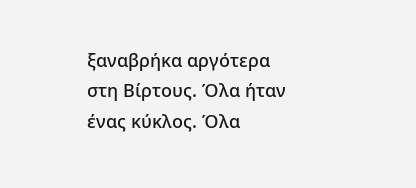ξαναβρήκα αργότερα στη Βίρτους. Όλα ήταν ένας κύκλος. Όλα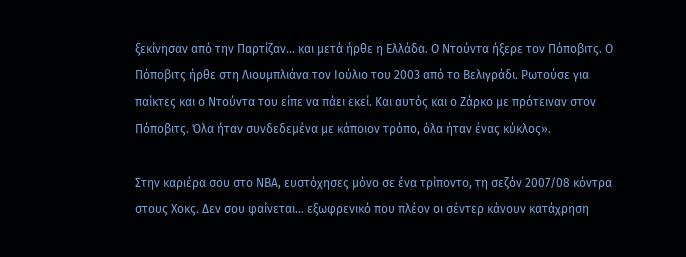ξεκίνησαν από την Παρτίζαν... και μετά ήρθε η Ελλάδα. Ο Ντούντα ήξερε τον Πόποβιτς. Ο Πόποβιτς ήρθε στη Λιουμπλιάνα τον Ιούλιο του 2003 από το Βελιγράδι. Ρωτούσε για παίκτες και ο Ντούντα του είπε να πάει εκεί. Και αυτός και ο Ζάρκο με πρότειναν στον Πόποβιτς. Όλα ήταν συνδεδεμένα με κάποιον τρόπο, όλα ήταν ένας κύκλος».

Στην καριέρα σου στο ΝΒΑ, ευστόχησες μόνο σε ένα τρίποντο, τη σεζόν 2007/08 κόντρα στους Χοκς. Δεν σου φαίνεται… εξωφρενικό που πλέον οι σέντερ κάνουν κατάχρηση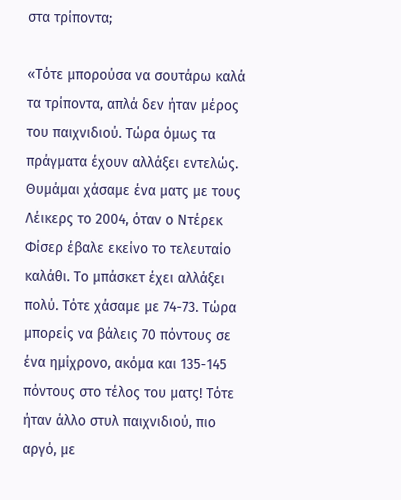στα τρίποντα;

«Τότε μπορούσα να σουτάρω καλά τα τρίποντα, απλά δεν ήταν μέρος του παιχνιδιού. Τώρα όμως τα πράγματα έχουν αλλάξει εντελώς. Θυμάμαι χάσαμε ένα ματς με τους Λέικερς το 2004, όταν ο Ντέρεκ Φίσερ έβαλε εκείνο το τελευταίο καλάθι. Το μπάσκετ έχει αλλάξει πολύ. Τότε χάσαμε με 74-73. Τώρα μπορείς να βάλεις 70 πόντους σε ένα ημίχρονο, ακόμα και 135-145 πόντους στο τέλος του ματς! Τότε ήταν άλλο στυλ παιχνιδιού, πιο αργό, με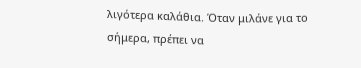λιγότερα καλάθια. Όταν μιλάνε για το σήμερα, πρέπει να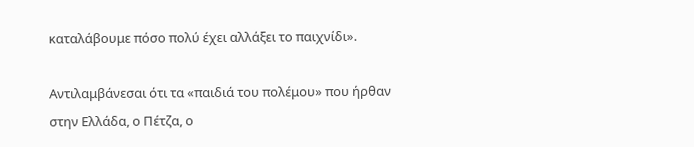καταλάβουμε πόσο πολύ έχει αλλάξει το παιχνίδι».

Αντιλαμβάνεσαι ότι τα «παιδιά του πολέμου» που ήρθαν στην Ελλάδα, ο Πέτζα, ο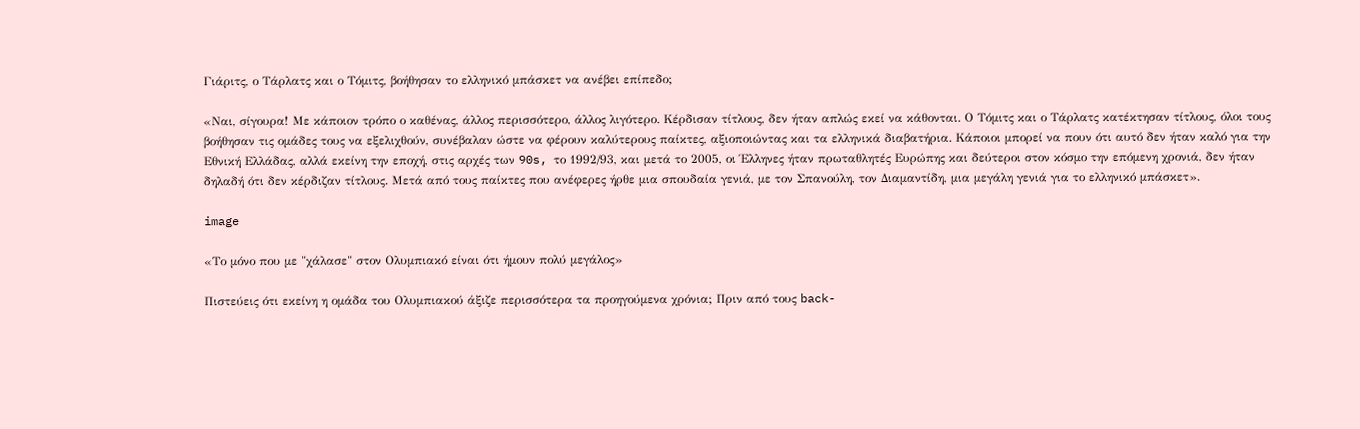Γιάριτς, ο Τάρλατς και ο Τόμιτς, βοήθησαν το ελληνικό μπάσκετ να ανέβει επίπεδο;

«Ναι, σίγουρα! Με κάποιον τρόπο ο καθένας, άλλος περισσότερο, άλλος λιγότερο. Κέρδισαν τίτλους, δεν ήταν απλώς εκεί να κάθονται. Ο Τόμιτς και ο Τάρλατς κατέκτησαν τίτλους, όλοι τους βοήθησαν τις ομάδες τους να εξελιχθούν, συνέβαλαν ώστε να φέρουν καλύτερους παίκτες, αξιοποιώντας και τα ελληνικά διαβατήρια. Κάποιοι μπορεί να πουν ότι αυτό δεν ήταν καλό για την Εθνική Ελλάδας, αλλά εκείνη την εποχή, στις αρχές των 90s, το 1992/93, και μετά το 2005, οι Έλληνες ήταν πρωταθλητές Ευρώπης και δεύτεροι στον κόσμο την επόμενη χρονιά, δεν ήταν δηλαδή ότι δεν κέρδιζαν τίτλους. Μετά από τους παίκτες που ανέφερες ήρθε μια σπουδαία γενιά, με τον Σπανούλη, τον Διαμαντίδη, μια μεγάλη γενιά για το ελληνικό μπάσκετ».

image

«Το μόνο που με "χάλασε" στον Ολυμπιακό είναι ότι ήμουν πολύ μεγάλος»

Πιστεύεις ότι εκείνη η ομάδα του Ολυμπιακού άξιζε περισσότερα τα προηγούμενα χρόνια; Πριν από τους back-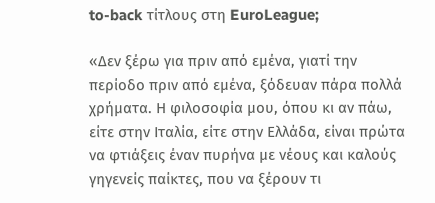to-back τίτλους στη EuroLeague;

«Δεν ξέρω για πριν από εμένα, γιατί την περίοδο πριν από εμένα, ξόδευαν πάρα πολλά χρήματα. Η φιλοσοφία μου, όπου κι αν πάω, είτε στην Ιταλία, είτε στην Ελλάδα, είναι πρώτα να φτιάξεις έναν πυρήνα με νέους και καλούς γηγενείς παίκτες, που να ξέρουν τι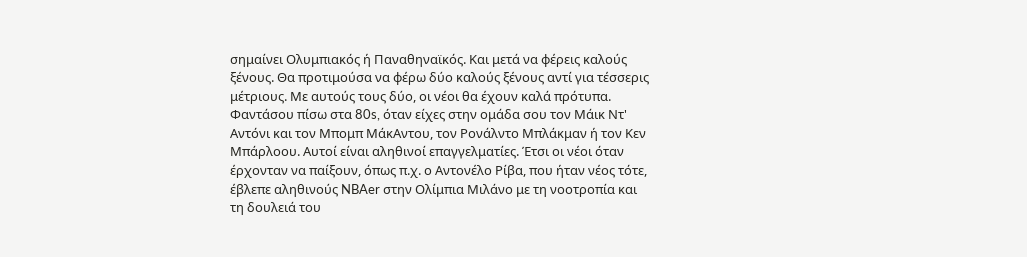σημαίνει Ολυμπιακός ή Παναθηναϊκός. Και μετά να φέρεις καλούς ξένους. Θα προτιμούσα να φέρω δύο καλούς ξένους αντί για τέσσερις μέτριους. Με αυτούς τους δύο, οι νέοι θα έχουν καλά πρότυπα. Φαντάσου πίσω στα 80s, όταν είχες στην ομάδα σου τον Μάικ Ντ' Αντόνι και τον Μπομπ ΜάκΑντου, τον Ρονάλντο Μπλάκμαν ή τον Κεν Μπάρλοου. Αυτοί είναι αληθινοί επαγγελματίες. Έτσι οι νέοι όταν έρχονταν να παίξουν, όπως π.χ. ο Αντονέλο Ρίβα, που ήταν νέος τότε, έβλεπε αληθινούς NBAer στην Ολίμπια Μιλάνο με τη νοοτροπία και τη δουλειά του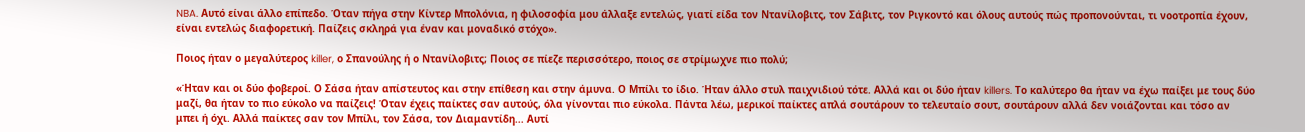NBA. Αυτό είναι άλλο επίπεδο. Όταν πήγα στην Κίντερ Μπολόνια, η φιλοσοφία μου άλλαξε εντελώς, γιατί είδα τον Ντανίλοβιτς, τον Σάβιτς, τον Ριγκοντό και όλους αυτούς πώς προπονούνται, τι νοοτροπία έχουν, είναι εντελώς διαφορετική. Παίζεις σκληρά για έναν και μοναδικό στόχο».

Ποιος ήταν ο μεγαλύτερος killer, ο Σπανούλης ή ο Ντανίλοβιτς; Ποιος σε πίεζε περισσότερο, ποιος σε στρίμωχνε πιο πολύ;

«Ήταν και οι δύο φοβεροί. Ο Σάσα ήταν απίστευτος και στην επίθεση και στην άμυνα. Ο Μπίλι το ίδιο. Ήταν άλλο στυλ παιχνιδιού τότε. Αλλά και οι δύο ήταν killers. Το καλύτερο θα ήταν να έχω παίξει με τους δύο μαζί, θα ήταν το πιο εύκολο να παίζεις! Όταν έχεις παίκτες σαν αυτούς, όλα γίνονται πιο εύκολα. Πάντα λέω, μερικοί παίκτες απλά σουτάρουν το τελευταίο σουτ, σουτάρουν αλλά δεν νοιάζονται και τόσο αν μπει ή όχι. Αλλά παίκτες σαν τον Μπίλι, τον Σάσα, τον Διαμαντίδη... Αυτί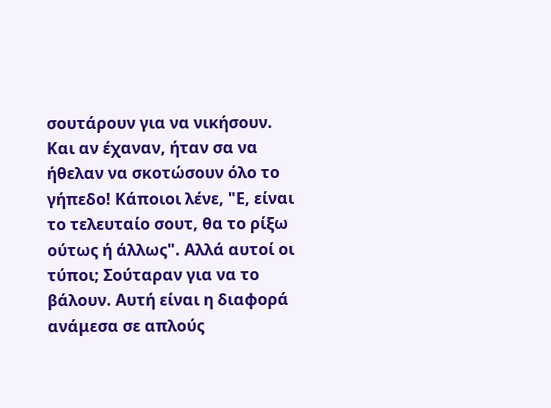σουτάρουν για να νικήσουν. Και αν έχαναν, ήταν σα να ήθελαν να σκοτώσουν όλο το γήπεδο! Κάποιοι λένε, "Ε, είναι το τελευταίο σουτ, θα το ρίξω ούτως ή άλλως". Αλλά αυτοί οι τύποι; Σούταραν για να το βάλουν. Αυτή είναι η διαφορά ανάμεσα σε απλούς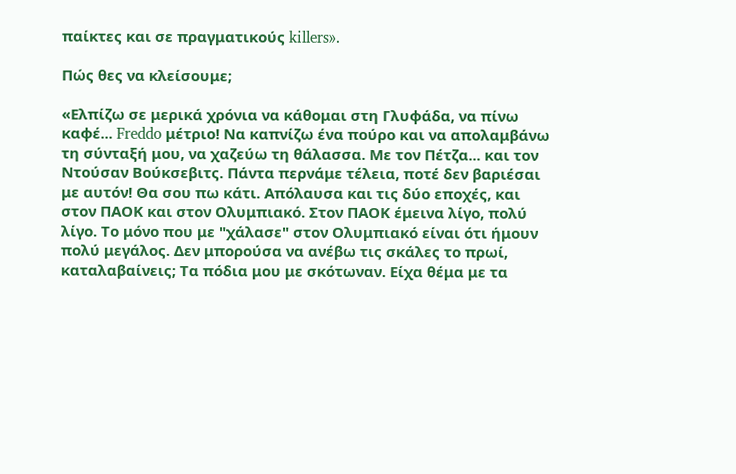παίκτες και σε πραγματικούς killers».

Πώς θες να κλείσουμε;

«Ελπίζω σε μερικά χρόνια να κάθομαι στη Γλυφάδα, να πίνω καφέ... Freddo μέτριο! Να καπνίζω ένα πούρο και να απολαμβάνω τη σύνταξή μου, να χαζεύω τη θάλασσα. Με τον Πέτζα... και τον Ντούσαν Βούκσεβιτς. Πάντα περνάμε τέλεια, ποτέ δεν βαριέσαι με αυτόν! Θα σου πω κάτι. Απόλαυσα και τις δύο εποχές, και στον ΠΑΟΚ και στον Ολυμπιακό. Στον ΠΑΟΚ έμεινα λίγο, πολύ λίγο. Το μόνο που με "χάλασε" στον Ολυμπιακό είναι ότι ήμουν πολύ μεγάλος. Δεν μπορούσα να ανέβω τις σκάλες το πρωί, καταλαβαίνεις; Τα πόδια μου με σκότωναν. Είχα θέμα με τα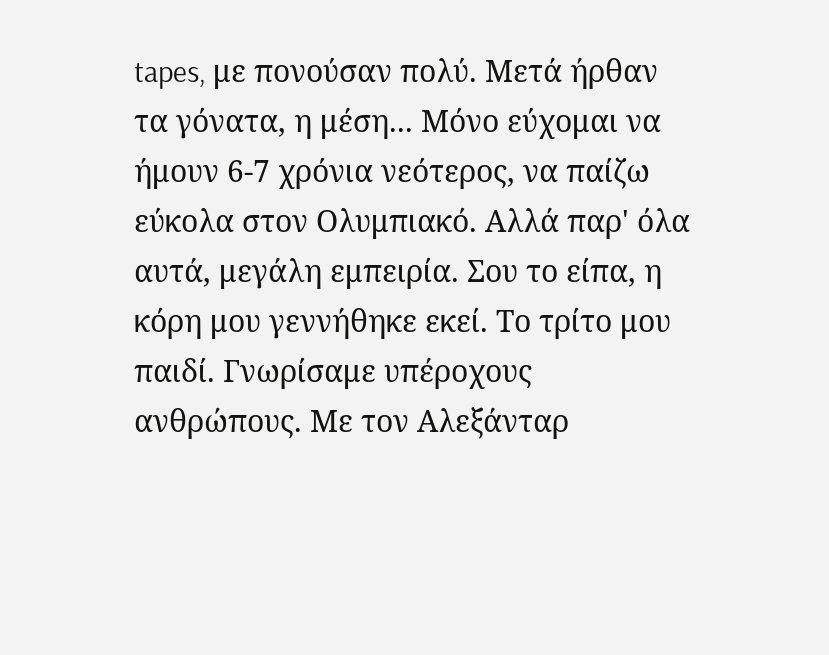tapes, με πονούσαν πολύ. Μετά ήρθαν τα γόνατα, η μέση... Μόνο εύχομαι να ήμουν 6-7 χρόνια νεότερος, να παίζω εύκολα στον Ολυμπιακό. Αλλά παρ' όλα αυτά, μεγάλη εμπειρία. Σου το είπα, η κόρη μου γεννήθηκε εκεί. Το τρίτο μου παιδί. Γνωρίσαμε υπέροχους ανθρώπους. Με τον Αλεξάνταρ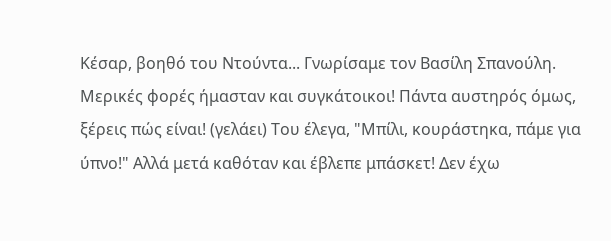Κέσαρ, βοηθό του Ντούντα... Γνωρίσαμε τον Βασίλη Σπανούλη. Μερικές φορές ήμασταν και συγκάτοικοι! Πάντα αυστηρός όμως, ξέρεις πώς είναι! (γελάει) Του έλεγα, "Μπίλι, κουράστηκα, πάμε για ύπνο!" Αλλά μετά καθόταν και έβλεπε μπάσκετ! Δεν έχω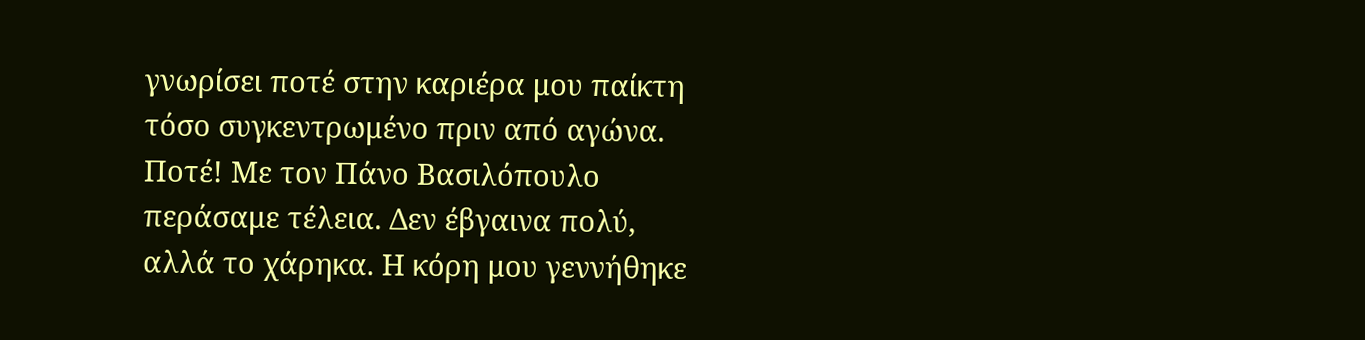γνωρίσει ποτέ στην καριέρα μου παίκτη τόσο συγκεντρωμένο πριν από αγώνα. Ποτέ! Με τον Πάνο Βασιλόπουλο περάσαμε τέλεια. Δεν έβγαινα πολύ, αλλά το χάρηκα. Η κόρη μου γεννήθηκε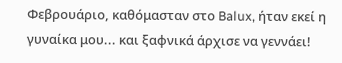Φεβρουάριο, καθόμασταν στο Balux, ήταν εκεί η γυναίκα μου... και ξαφνικά άρχισε να γεννάει!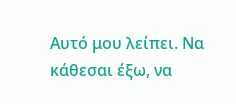Αυτό μου λείπει. Να κάθεσαι έξω, να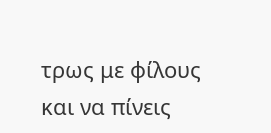τρως με φίλους και να πίνεις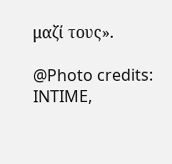μαζί τους».

@Photo credits: INTIME,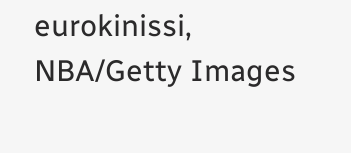eurokinissi, NBA/Getty Images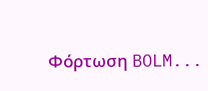Φόρτωση BOLM...